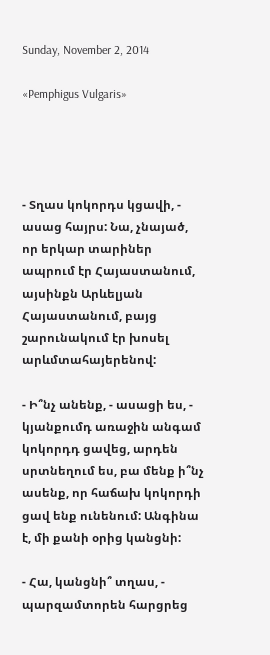Sunday, November 2, 2014

«Pemphigus Vulgaris»




- Տղաս կոկորդս կցավի, - ասաց հայրս: Նա, չնայած, որ երկար տարիներ ապրում էր Հայաստանում, այսինքն Արևելյան Հայաստանում, բայց շարունակում էր խոսել արևմտահայերենով:

- Ի՞նչ անենք, - ասացի ես, - կյանքումդ առաջին անգամ կոկորդդ ցավեց, արդեն սրտնեղում ես, բա մենք ի՞նչ ասենք, որ հաճախ կոկորդի ցավ ենք ունենում: Անգինա է, մի քանի օրից կանցնի:

- Հա, կանցնի՞ տղաս, - պարզամտորեն հարցրեց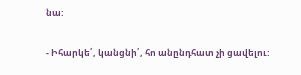նա:

- Իհարկե՛, կանցնի՛, հո անընդհատ չի ցավելու: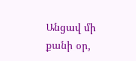Անցավ մի քանի օր,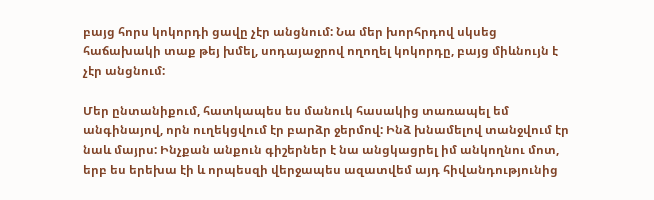բայց հորս կոկորդի ցավը չէր անցնում: Նա մեր խորհրդով սկսեց հաճախակի տաք թեյ խմել, սոդայաջրով ողողել կոկորդը, բայց միևնույն է չէր անցնում:

Մեր ընտանիքում, հատկապես ես մանուկ հասակից տառապել եմ անգինայով, որն ուղեկցվում էր բարձր ջերմով: Ինձ խնամելով տանջվում էր նաև մայրս: Ինչքան անքուն գիշերներ է նա անցկացրել իմ անկողնու մոտ, երբ ես երեխա էի և որպեսզի վերջապես ազատվեմ այդ հիվանդությունից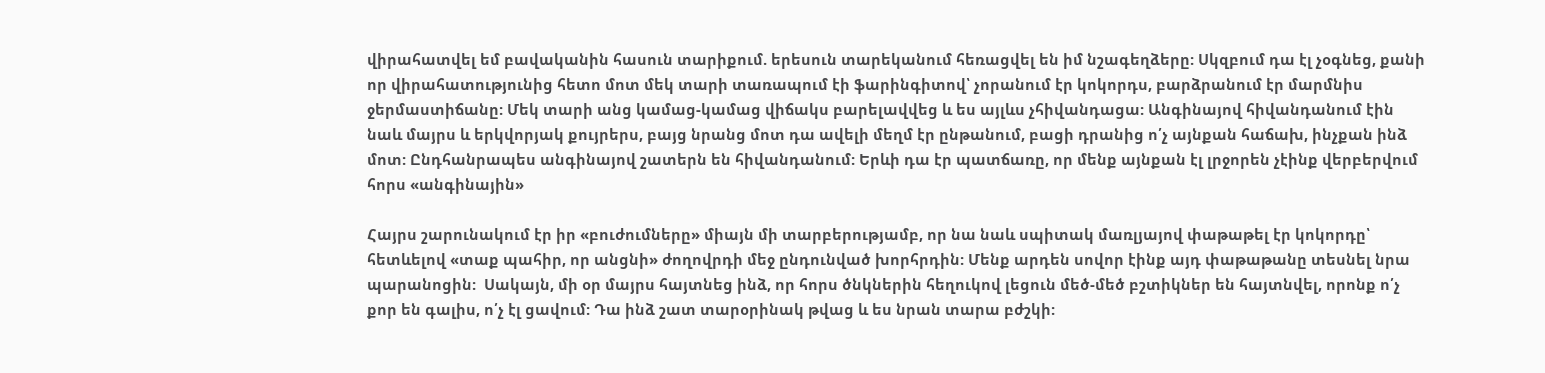վիրահատվել եմ բավականին հասուն տարիքում. երեսուն տարեկանում հեռացվել են իմ նշագեղձերը: Սկզբում դա էլ չօգնեց, քանի որ վիրահատությունից հետո մոտ մեկ տարի տառապում էի ֆարինգիտով՝ չորանում էր կոկորդս, բարձրանում էր մարմնիս ջերմաստիճանը: Մեկ տարի անց կամաց-կամաց վիճակս բարելավվեց և ես այլևս չհիվանդացա: Անգինայով հիվանդանում էին նաև մայրս և երկվորյակ քույրերս, բայց նրանց մոտ դա ավելի մեղմ էր ընթանում, բացի դրանից ո՛չ այնքան հաճախ, ինչքան ինձ մոտ: Ընդհանրապես անգինայով շատերն են հիվանդանում: Երևի դա էր պատճառը, որ մենք այնքան էլ լրջորեն չէինք վերբերվում հորս «անգինային»

Հայրս շարունակում էր իր «բուժումները» միայն մի տարբերությամբ, որ նա նաև սպիտակ մառլյայով փաթաթել էր կոկորդը՝ հետևելով «տաք պահիր, որ անցնի» ժողովրդի մեջ ընդունված խորհրդին: Մենք արդեն սովոր էինք այդ փաթաթանը տեսնել նրա պարանոցին:  Սակայն, մի օր մայրս հայտնեց ինձ, որ հորս ծնկներին հեղուկով լեցուն մեծ-մեծ բշտիկներ են հայտնվել, որոնք ո՛չ քոր են գալիս, ո՛չ էլ ցավում: Դա ինձ շատ տարօրինակ թվաց և ես նրան տարա բժշկի: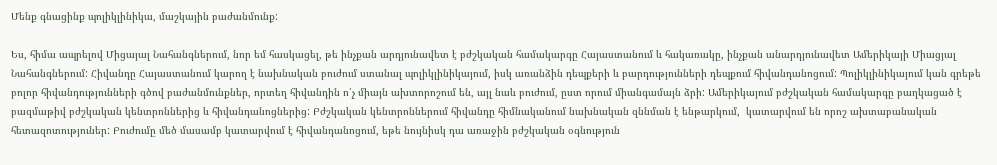Մենք գնացինք պոլիկլինիկա, մաշկային բաժանմունք:

Ես, հիմա ապրելով Միցայալ Նահանգներում, նոր եմ հասկացել, թե ինչքան արդյունավետ է բժշկական համակարգը Հայաստանում և հակառակը, ինչքան անարդյունավետ Ամերիկայի Միացյալ Նահանգներում: Հիվանդը Հայաստանում կարող է նախնական բուժում ստանալ պոլիկլինիկայում, իսկ առանձին դեպքերի և բարդությունների դեպքում հիվանդանոցում: Պոլիկլինիկայում կան գրեթե բոլոր հիվանդությունների գծով բաժանմունքներ, որտեղ հիվանդին ո՛չ միայն ախտորոշում են, այլ նաև բուժում, ըստ որում միանգամայն ձրի: Ամերիկայում բժշկական համակարգը բաղկացած է բազմաթիվ բժշկական կենտրոններից և հիվանդանոցներից: Բժշկական կենտրոններում հիվանդը հիմնականում նախնական զննման է ենթարկում,  կատարվում են որոշ ախտաբանական հետազոտություներ: Բուժումը մեծ մասամբ կատարվում է հիվանդանոցում, եթե նույնիսկ դա առաջին բժշկական օգնություն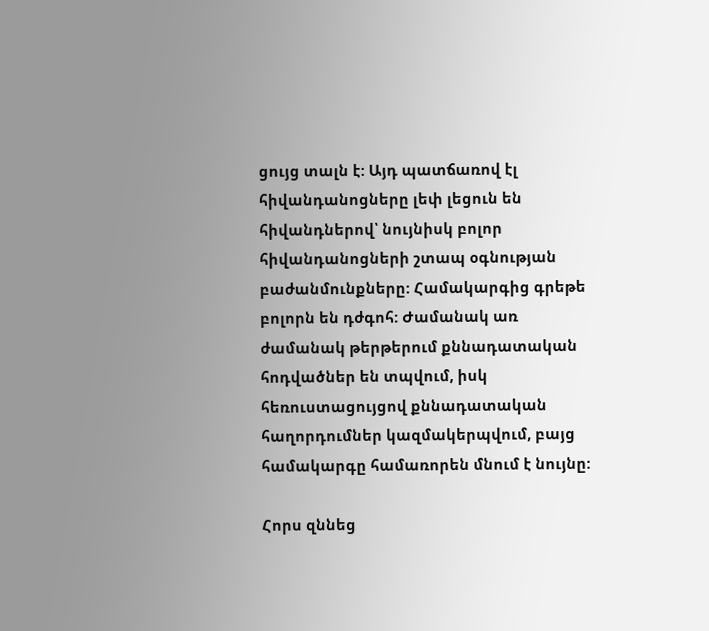ցույց տալն է: Այդ պատճառով էլ հիվանդանոցները լեփ լեցուն են հիվանդներով՝ նույնիսկ բոլոր հիվանդանոցների շտապ օգնության բաժանմունքները: Համակարգից գրեթե բոլորն են դժգոհ: Ժամանակ առ ժամանակ թերթերում քննադատական հոդվածներ են տպվում, իսկ հեռուստացույցով քննադատական հաղորդումներ կազմակերպվում, բայց համակարգը համառորեն մնում է նույնը:

Հորս զննեց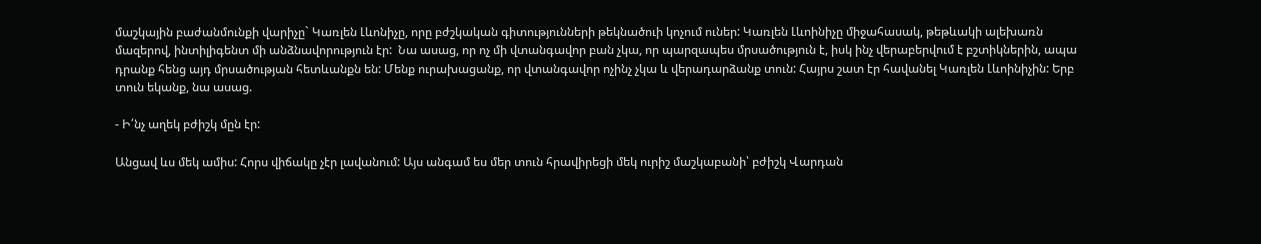մաշկային բաժանմունքի վարիչը` Կառլեն Լևոնիչը, որը բժշկական գիտությունների թեկնածուի կոչում ուներ: Կառլեն Լևոինիչը միջահասակ, թեթևակի ալեխառն մազերով, ինտիլիգենտ մի անձնավորություն էր:  Նա ասաց, որ ոչ մի վտանգավոր բան չկա, որ պարզապես մրսածություն է, իսկ ինչ վերաբերվում է բշտիկներին, ապա դրանք հենց այդ մրսածության հետևանքն են: Մենք ուրախացանք, որ վտանգավոր ոչինչ չկա և վերադարձանք տուն: Հայրս շատ էր հավանել Կառլեն Լևոինիչին: Երբ տուն եկանք, նա ասաց.

- Ի՛նչ աղեկ բժիշկ մըն էր:

Անցավ ևս մեկ ամիս: Հորս վիճակը չէր լավանում: Այս անգամ ես մեր տուն հրավիրեցի մեկ ուրիշ մաշկաբանի՝ բժիշկ Վարդան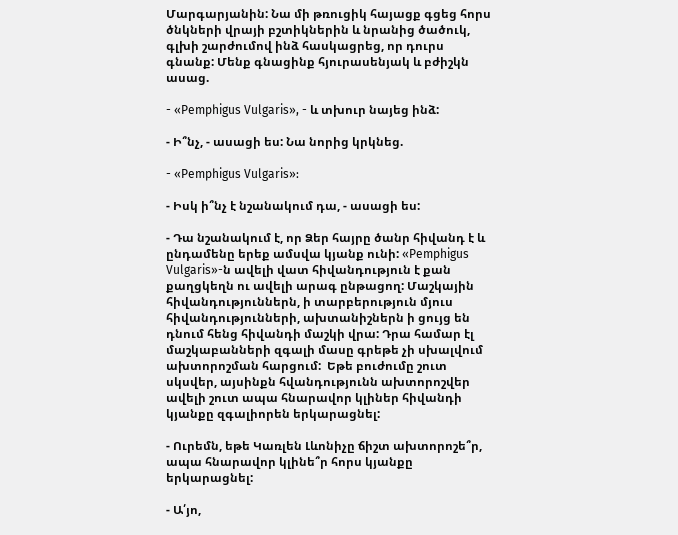Մարգարյանին: Նա մի թռուցիկ հայացք գցեց հորս ծնկների վրայի բշտիկներին և նրանից ծածուկ, գլխի շարժումով ինձ հասկացրեց, որ դուրս գնանք: Մենք գնացինք հյուրասենյակ և բժիշկն ասաց.

- «Pemphigus Vulgaris», - և տխուր նայեց ինձ:

- Ի՞նչ, - ասացի ես: Նա նորից կրկնեց.

- «Pemphigus Vulgaris»:

- Իսկ ի՞նչ է նշանակում դա, - ասացի ես:

- Դա նշանակում է, որ Ձեր հայրը ծանր հիվանդ է և ընդամենը երեք ամսվա կյանք ունի: «Pemphigus Vulgaris»-ն ավելի վատ հիվանդություն է քան քաղցկեղն ու ավելի արագ ընթացող: Մաշկային հիվանդություններն, ի տարբերություն մյուս հիվանդությունների, ախտանիշներն ի ցույց են դնում հենց հիվանդի մաշկի վրա: Դրա համար էլ մաշկաբանների զգալի մասը գրեթե չի սխալվում ախտորոշման հարցում:  Եթե բուժումը շուտ սկսվեր, այսինքն հվանդությունն ախտորոշվեր ավելի շուտ ապա հնարավոր կլիներ հիվանդի կյանքը զգալիորեն երկարացնել:

- Ուրեմն, եթե Կառլեն Լևոնիչը ճիշտ ախտորոշե՞ր, ապա հնարավոր կլինե՞ր հորս կյանքը երկարացնել:

- Ա՛յո,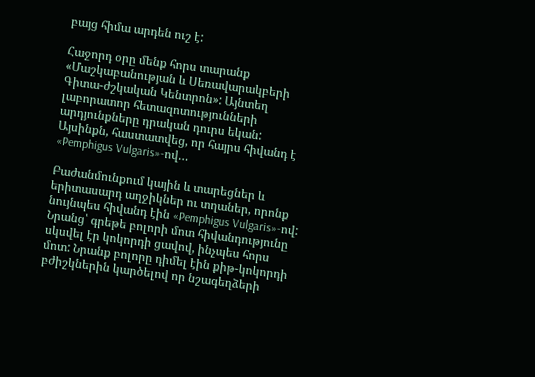բայց հիմա արդեն ուշ է:

Հաջորդ օրը մենք հորս տարանք «Մաշկաբանության և Սեռավարակբերի Գիտա-ժշկական Կենտրոն»: Այնտեղ լաբորատոր հետազոտությունների արդյունքները դրական դուրս եկան: Այսինքն, հաստատվեց, որ հայրս հիվանդ է «Pemphigus Vulgaris»-ով…

Բաժանմունքում կային և տարեցներ և երիտասարդ աղջիկներ ու տղաներ, որոնք նույնպես հիվանդ էին «Pemphigus Vulgaris»-ով: Նրանց՝ գրեթե բոլորի մոտ հիվանդությունը սկսվել էր կոկորդի ցավով, ինչպես հորս մոտ: Նրանք բոլորը դիմել էին քիթ-կոկորդի բժիշկներին կարծելով որ նշագեղձերի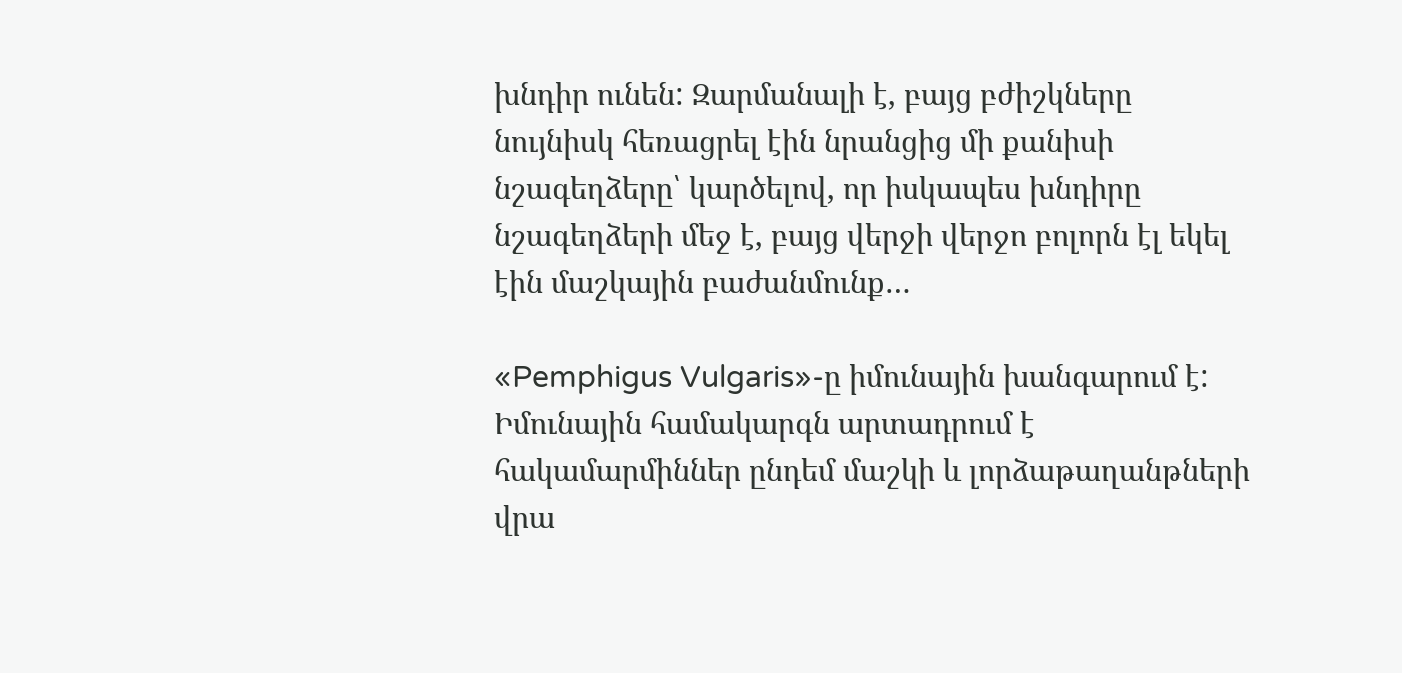խնդիր ունեն: Զարմանալի է, բայց բժիշկները նույնիսկ հեռացրել էին նրանցից մի քանիսի նշագեղձերը՝ կարծելով, որ իսկապես խնդիրը նշագեղձերի մեջ է, բայց վերջի վերջո բոլորն էլ եկել էին մաշկային բաժանմունք…

«Pemphigus Vulgaris»-ը իմունային խանգարում է: Իմունային համակարգն արտադրում է հակամարմիններ ընդեմ մաշկի և լորձաթաղանթների վրա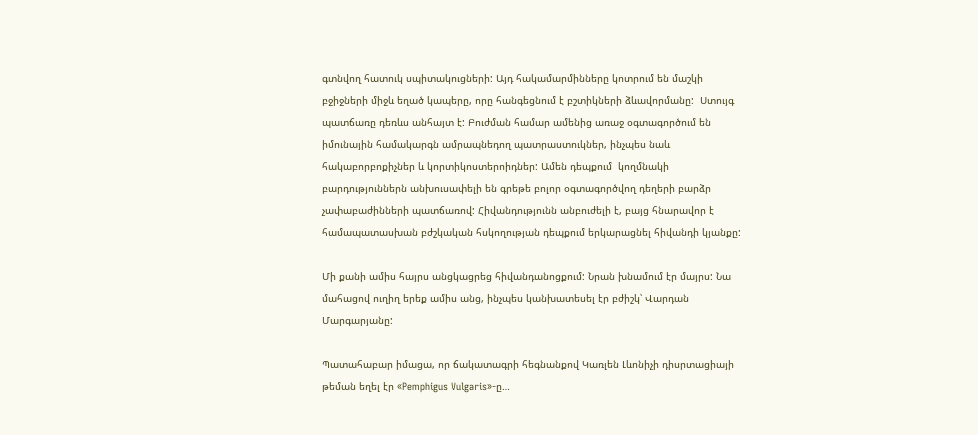գտնվող հատուկ սպիտակուցների: Այդ հակամարմինները կոտրում են մաշկի բջիջների միջև եղած կապերը, որը հանգեցնում է բշտիկների ձևավորմանը:  Ստույգ պատճառը դեռևս անհայտ է: Բուժման համար ամենից առաջ օգտագործում են իմունային համակարգն ամրապնեդող պատրաստուկներ, ինչպես նաև հակաբորբոքիչներ և կորտիկոստերոիդներ: Ամեն դեպքում  կողմնակի բարդություններն անխուսափելի են գրեթե բոլոր օգտագործվող դեղերի բարձր չափաբաժինների պատճառով: Հիվանդությունն անբուժելի է, բայց հնարավոր է համապատասխան բժշկական հսկողության դեպքում երկարացնել հիվանդի կյանքը:

Մի քանի ամիս հայրս անցկացրեց հիվանդանոցքում: Նրան խնամում էր մայրս: Նա մահացով ուղիղ երեք ամիս անց, ինչպես կանխատեսել էր բժիշկ՝ Վարդան Մարգարյանը:

Պատահաբար իմացա, որ ճակատագրի հեգնանքով Կառլեն Լևոնիչի դիսրտացիայի թեման եղել էր «Pemphigus Vulgaris»-ը…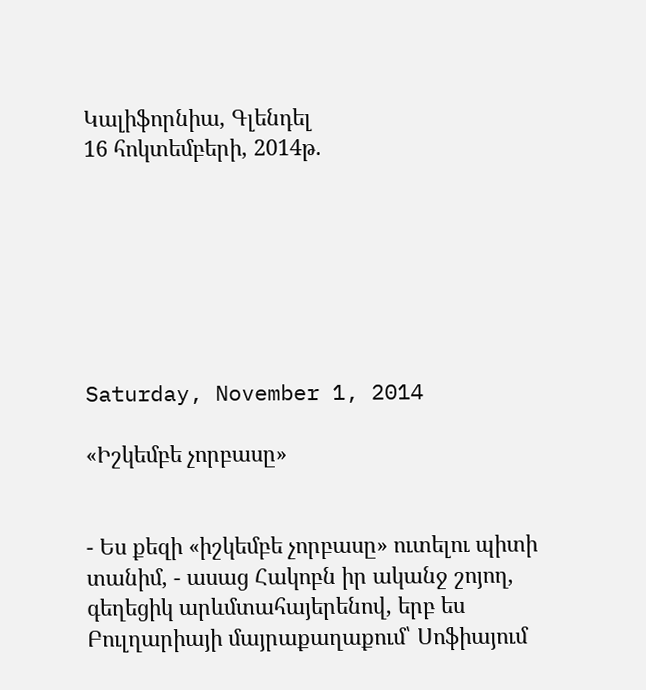Կալիֆորնիա, Գլենդել
16 հոկտեմբերի, 2014թ.







Saturday, November 1, 2014

«Իշկեմբե չորբասը»


- Ես քեզի «իշկեմբե չորբասը» ուտելու պիտի տանիմ, - ասաց Հակոբն իր ականջ շոյող, գեղեցիկ արևմտահայերենով, երբ ես Բուլղարիայի մայրաքաղաքում՝ Սոֆիայում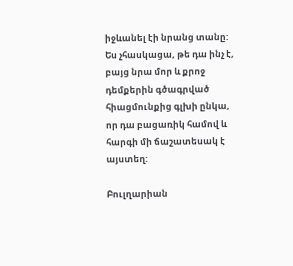իջևանել էի նրանց տանը: Ես չհասկացա, թե դա ինչ է, բայց նրա մոր և քրոջ դեմքերին գծագրված հիացմունքից գլխի ընկա, որ դա բացառիկ համով և հարգի մի ճաշատեսակ է այստեղ:

Բուլղարիան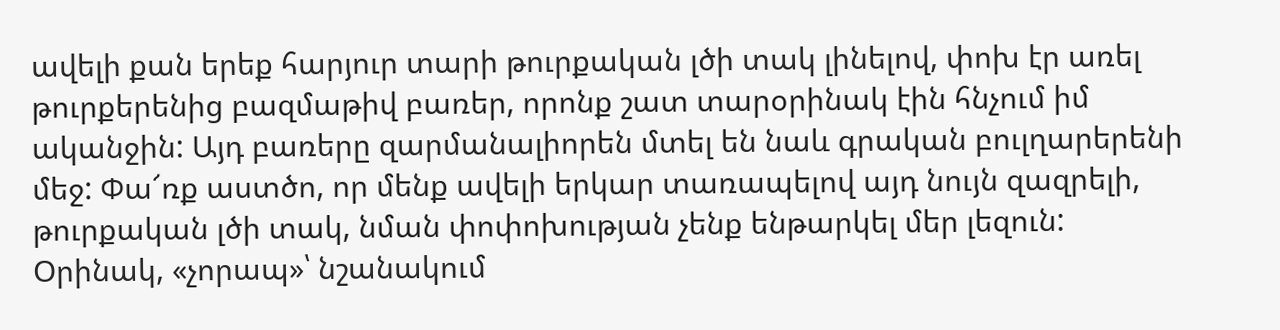ավելի քան երեք հարյուր տարի թուրքական լծի տակ լինելով, փոխ էր առել թուրքերենից բազմաթիվ բառեր, որոնք շատ տարօրինակ էին հնչում իմ ականջին: Այդ բառերը զարմանալիորեն մտել են նաև գրական բուլղարերենի մեջ: Փա՜ռք աստծո, որ մենք ավելի երկար տառապելով այդ նույն զազրելի, թուրքական լծի տակ, նման փոփոխության չենք ենթարկել մեր լեզուն: Օրինակ, «չորապ»՝ նշանակում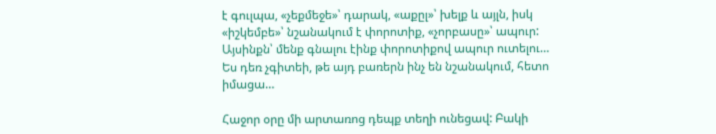է գուլպա, «չեքմեջե»՝ դարակ, «աքըլ»՝ խելք և այլն, իսկ «իշկեմբե»՝ նշանակում է փորոտիք, «չորբասը»՝ ապուր: Այսինքն՝ մենք գնալու էինք փորոտիքով ապուր ուտելու… Ես դեռ չգիտեի, թե այդ բառերն ինչ են նշանակում, հետո իմացա…

Հաջոր օրը մի արտառոց դեպք տեղի ունեցավ: Բակի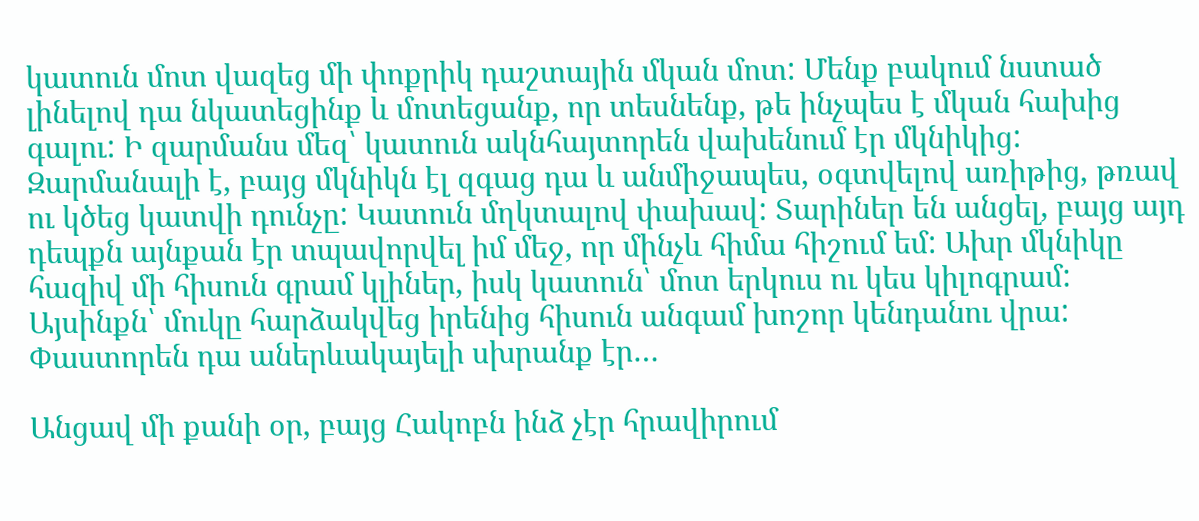կատուն մոտ վազեց մի փոքրիկ դաշտային մկան մոտ: Մենք բակում նստած լինելով դա նկատեցինք և մոտեցանք, որ տեսնենք, թե ինչպես է մկան հախից գալու: Ի զարմանս մեզ՝ կատուն ակնհայտորեն վախենում էր մկնիկից: Զարմանալի է, բայց մկնիկն էլ զգաց դա և անմիջապես, օգտվելով առիթից, թռավ ու կծեց կատվի դունչը: Կատուն մղկտալով փախավ: Տարիներ են անցել, բայց այդ դեպքն այնքան էր տպավորվել իմ մեջ, որ մինչև հիմա հիշում եմ: Ախր մկնիկը հազիվ մի հիսուն գրամ կլիներ, իսկ կատուն՝ մոտ երկուս ու կես կիլոգրամ: Այսինքն՝ մուկը հարձակվեց իրենից հիսուն անգամ խոշոր կենդանու վրա: Փաստորեն դա աներևակայելի սխրանք էր…

Անցավ մի քանի օր, բայց Հակոբն ինձ չէր հրավիրում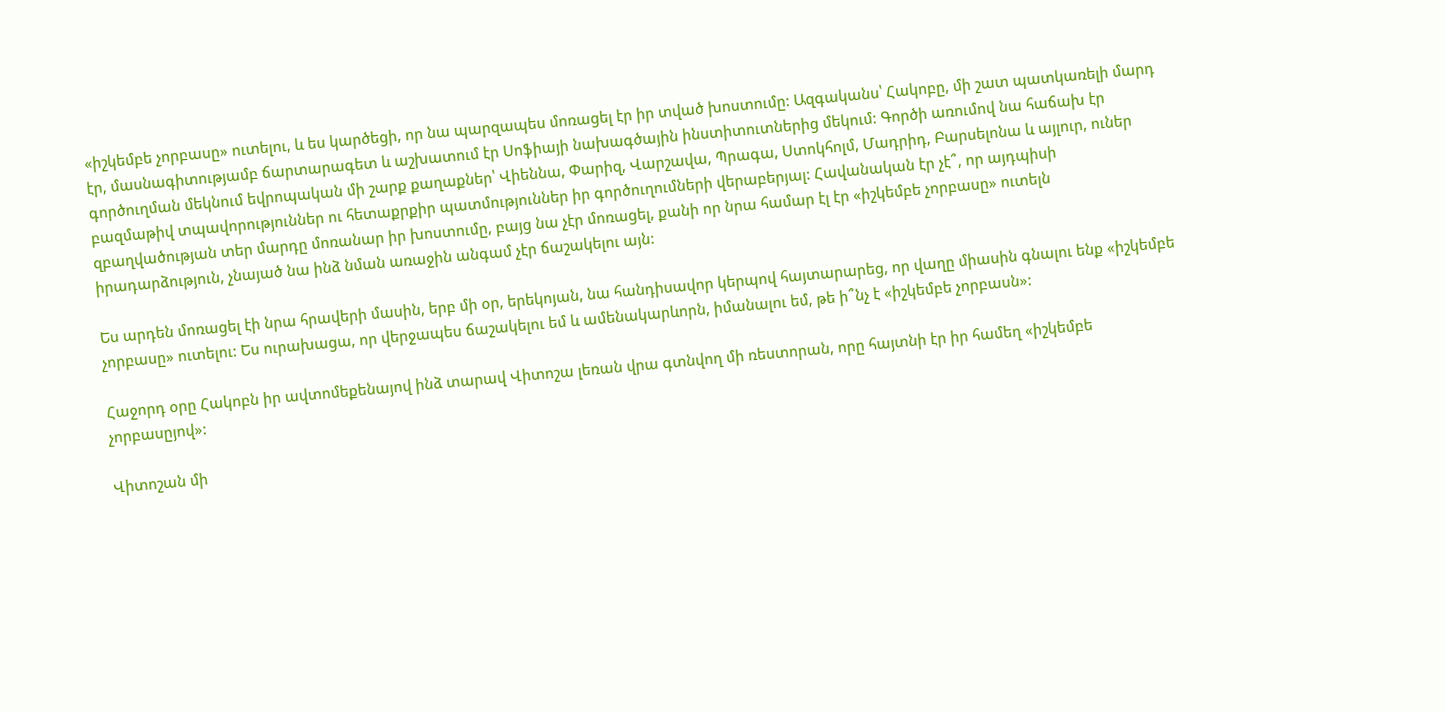«իշկեմբե չորբասը» ուտելու, և ես կարծեցի, որ նա պարզապես մոռացել էր իր տված խոստումը: Ազգականս՝ Հակոբը, մի շատ պատկառելի մարդ էր, մասնագիտությամբ ճարտարագետ և աշխատում էր Սոֆիայի նախագծային ինստիտուտներից մեկում: Գործի առումով նա հաճախ էր գործուղման մեկնում եվրոպական մի շարք քաղաքներ՝ Վիեննա, Փարիզ, Վարշավա, Պրագա, Ստոկհոլմ, Մադրիդ, Բարսելոնա և այլուր, ուներ բազմաթիվ տպավորություններ ու հետաքրքիր պատմություններ իր գործուղումների վերաբերյալ: Հավանական էր չէ՞, որ այդպիսի զբաղվածության տեր մարդը մոռանար իր խոստումը, բայց նա չէր մոռացել, քանի որ նրա համար էլ էր «իշկեմբե չորբասը» ուտելն իրադարձություն, չնայած նա ինձ նման առաջին անգամ չէր ճաշակելու այն:

Ես արդեն մոռացել էի նրա հրավերի մասին, երբ մի օր, երեկոյան, նա հանդիսավոր կերպով հայտարարեց, որ վաղը միասին գնալու ենք «իշկեմբե չորբասը» ուտելու: Ես ուրախացա, որ վերջապես ճաշակելու եմ և ամենակարևորն, իմանալու եմ, թե ի՞նչ է «իշկեմբե չորբասն»:

Հաջորդ օրը Հակոբն իր ավտոմեքենայով ինձ տարավ Վիտոշա լեռան վրա գտնվող մի ռեստորան, որը հայտնի էր իր համեղ «իշկեմբե չորբասըյով»:

Վիտոշան մի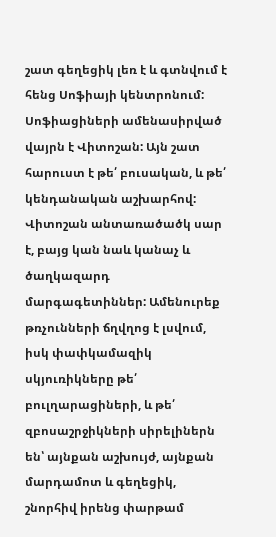շատ գեղեցիկ լեռ է և գտնվում է հենց Սոֆիայի կենտրոնում: Սոֆիացիների ամենասիրված վայրն է Վիտոշան: Այն շատ հարուստ է թե՛ բուսական, և թե՛ կենդանական աշխարհով: Վիտոշան անտառածածկ սար է, բայց կան նաև կանաչ և ծաղկազարդ մարգագետիններ: Ամենուրեք թռչունների ճղվղոց է լսվում, իսկ փափկամազիկ սկյուռիկները թե՛ բուլղարացիների, և թե՛ զբոսաշրջիկների սիրելիներն են՝ այնքան աշխույժ, այնքան մարդամոտ և գեղեցիկ, շնորհիվ իրենց փարթամ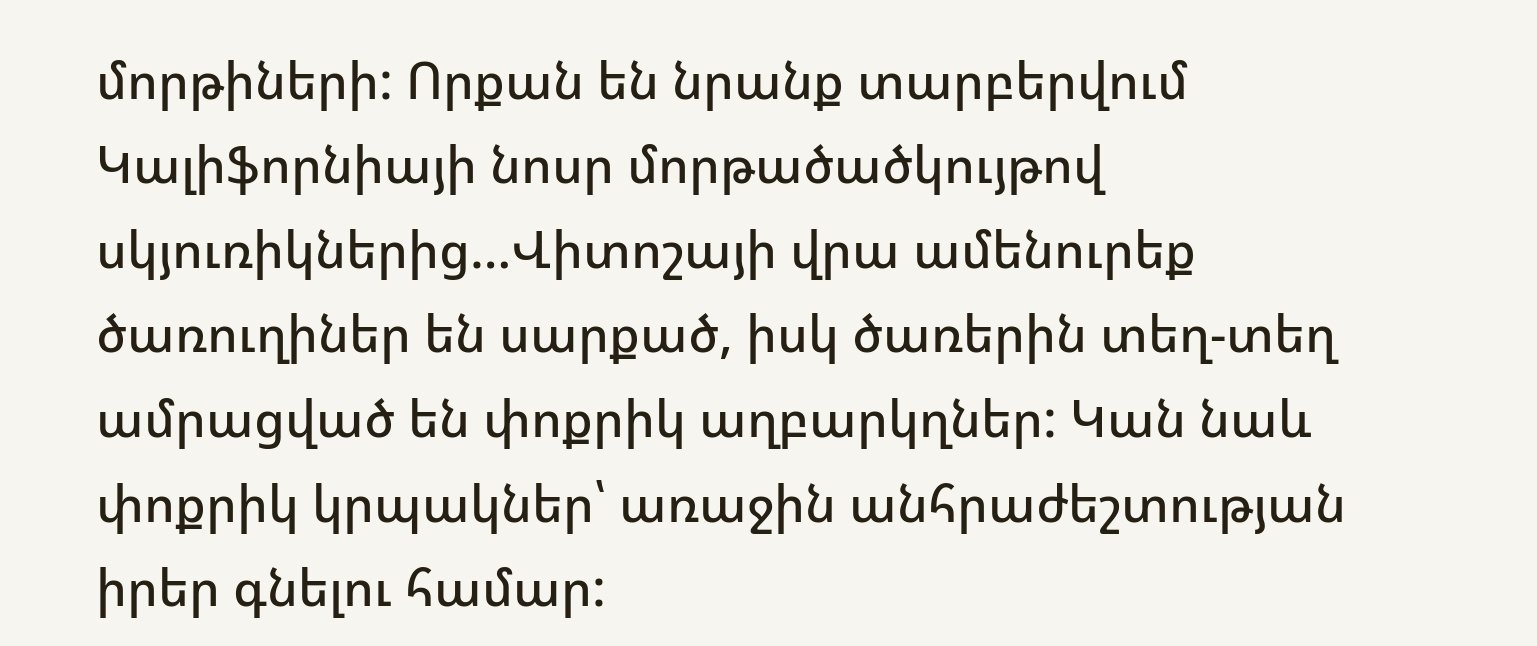մորթիների: Որքան են նրանք տարբերվում Կալիֆորնիայի նոսր մորթածածկույթով սկյուռիկներից…Վիտոշայի վրա ամենուրեք ծառուղիներ են սարքած, իսկ ծառերին տեղ-տեղ ամրացված են փոքրիկ աղբարկղներ: Կան նաև փոքրիկ կրպակներ՝ առաջին անհրաժեշտության իրեր գնելու համար: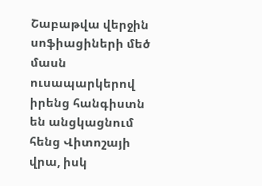Շաբաթվա վերջին սոֆիացիների մեծ մասն ուսապարկերով իրենց հանգիստն են անցկացնում հենց Վիտոշայի վրա, իսկ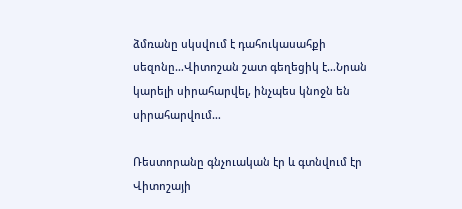ձմռանը սկսվում է դահուկասահքի սեզոնը…Վիտոշան շատ գեղեցիկ է…Նրան կարելի սիրահարվել, ինչպես կնոջն են սիրահարվում…

Ռեստորանը գնչուական էր և գտնվում էր Վիտոշայի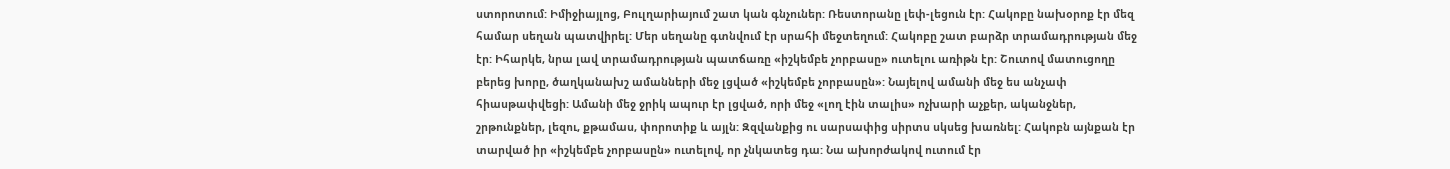ստորոտում: Իմիջիայլոց, Բուլղարիայում շատ կան գնչուներ: Ռեստորանը լեփ-լեցուն էր: Հակոբը նախօրոք էր մեզ համար սեղան պատվիրել: Մեր սեղանը գտնվում էր սրահի մեջտեղում: Հակոբը շատ բարձր տրամադրության մեջ էր: Իհարկե, նրա լավ տրամադրության պատճառը «իշկեմբե չորբասը» ուտելու առիթն էր: Շուտով մատուցողը բերեց խորը, ծաղկանախշ ամանների մեջ լցված «իշկեմբե չորբասըն»: Նայելով ամանի մեջ ես անչափ հիասթափվեցի: Ամանի մեջ ջրիկ ապուր էր լցված, որի մեջ «լող էին տալիս» ոչխարի աչքեր, ականջներ, շրթունքներ, լեզու, քթամաս, փորոտիք և այլն: Զզվանքից ու սարսափից սիրտս սկսեց խառնել: Հակոբն այնքան էր տարված իր «իշկեմբե չորբասըն» ուտելով, որ չնկատեց դա: Նա ախորժակով ուտում էր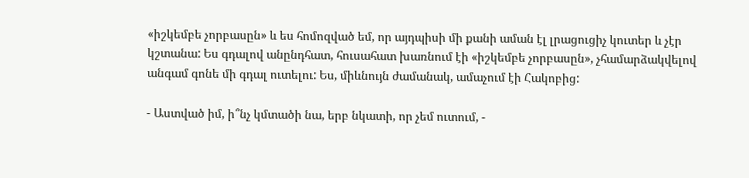«իշկեմբե չորբասըն» և ես հոմոզված եմ, որ այդպիսի մի քանի աման էլ լրացուցիչ կուտեր և չէր կշտանա: Ես գդալով անընդհատ, հուսահատ խառնում էի «իշկեմբե չորբասըն», չհամարձակվելով անգամ գոնե մի գդալ ուտելու: Ես, միևնույն ժամանակ, ամաչում էի Հակոբից:

- Աստված իմ, ի՞նչ կմտածի նա, երբ նկատի, որ չեմ ուտում, -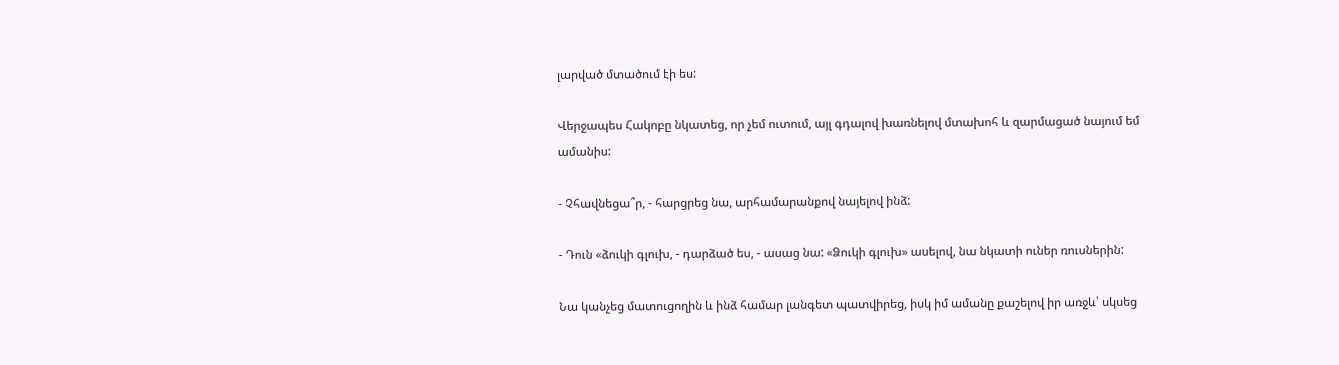լարված մտածում էի ես:

Վերջապես Հակոբը նկատեց, որ չեմ ուտում, այլ գդալով խառնելով մտախոհ և զարմացած նայում եմ ամանիս:

- Չհավնեցա՞ր, - հարցրեց նա, արհամարանքով նայելով ինձ:

- Դուն «ձուկի գլուխ, - դարձած ես, - ասաց նա: «Ձուկի գլուխ» ասելով, նա նկատի ուներ ռուսներին:

Նա կանչեց մատուցողին և ինձ համար լանգետ պատվիրեց, իսկ իմ ամանը քաշելով իր առջև՝ սկսեց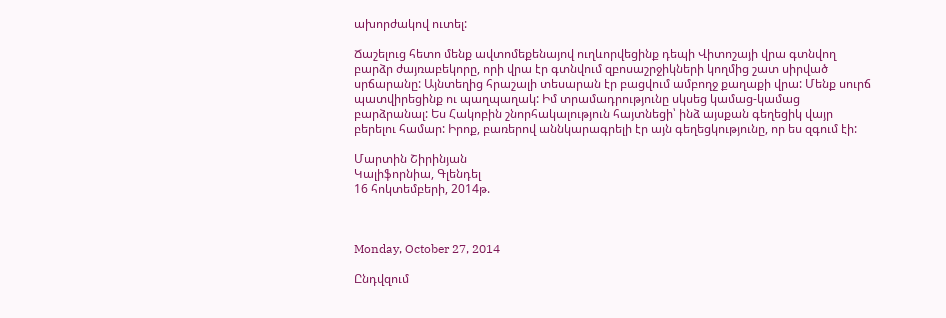ախորժակով ուտել:

Ճաշելուց հետո մենք ավտոմեքենայով ուղևորվեցինք դեպի Վիտոշայի վրա գտնվող բարձր ժայռաբեկորը, որի վրա էր գտնվում զբոսաշրջիկների կողմից շատ սիրված սրճարանը: Այնտեղից հրաշալի տեսարան էր բացվում ամբողջ քաղաքի վրա: Մենք սուրճ պատվիրեցինք ու պաղպաղակ: Իմ տրամադրությունը սկսեց կամաց-կամաց բարձրանալ: Ես Հակոբին շնորհակալություն հայտնեցի՝ ինձ այսքան գեղեցիկ վայր բերելու համար: Իրոք, բառերով աննկարագրելի էր այն գեղեցկությունը, որ ես զգում էի:

Մարտին Շիրինյան
Կալիֆորնիա, Գլենդել
16 հոկտեմբերի, 2014թ.



Monday, October 27, 2014

Ընդվզում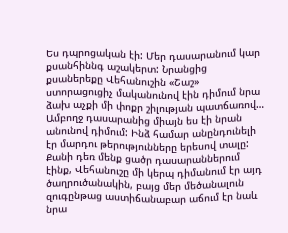Ես դպրոցական էի: Մեր դասարանում կար քսանհիննգ աշակերտ: Նրանցից քսաներեքը Վեհանուշին «Շաշ» ստորացուցիչ մականունով էին դիմում նրա ձախ աչքի մի փոքր շիլության պատճառով… Ամբողջ դասարանից միայն ես էի նրան անունով դիմում: Ինձ համար անընդունելի էր մարդու թերությունները երեսով տալը: Քանի դեռ մենք ցածր դասարաններում էինք, Վեհանուշը մի կերպ դիմանում էր այդ ծաղրուծանակին, բայց մեր մեծանալուն զուգընթաց աստիճանաբար աճում էր նաև նրա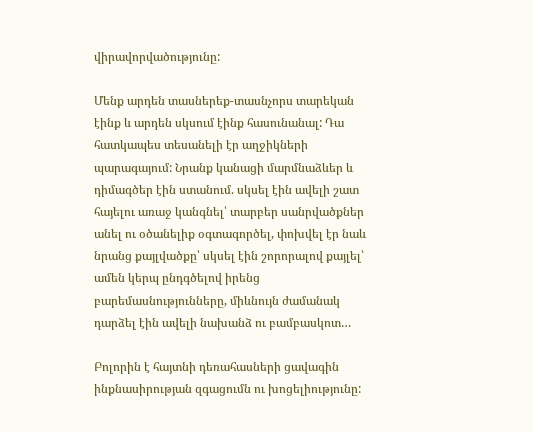վիրավորվածությունը:

Մենք արդեն տասներեք-տասնչորս տարեկան էինք և արդեն սկսում էինք հասունանալ: Դա հատկապես տեսանելի էր աղջիկների պարագայում: Նրանք կանացի մարմնաձևեր և դիմագծեր էին ստանում. սկսել էին ավելի շատ հայելու առաջ կանգնել՝ տարբեր սանրվածքներ անել ու օծանելիք օգտագործել, փոխվել էր նաև նրանց քայլվածքը՝ սկսել էին շորորալով քայլել՝ ամեն կերպ ընդգծելով իրենց  բարեմասնությունները, միևնույն ժամանակ դարձել էին ավելի նախանձ ու բամբասկոտ…

Բոլորին է հայտնի դեռահասների ցավագին ինքնասիրության զգացումն ու խոցելիությունը: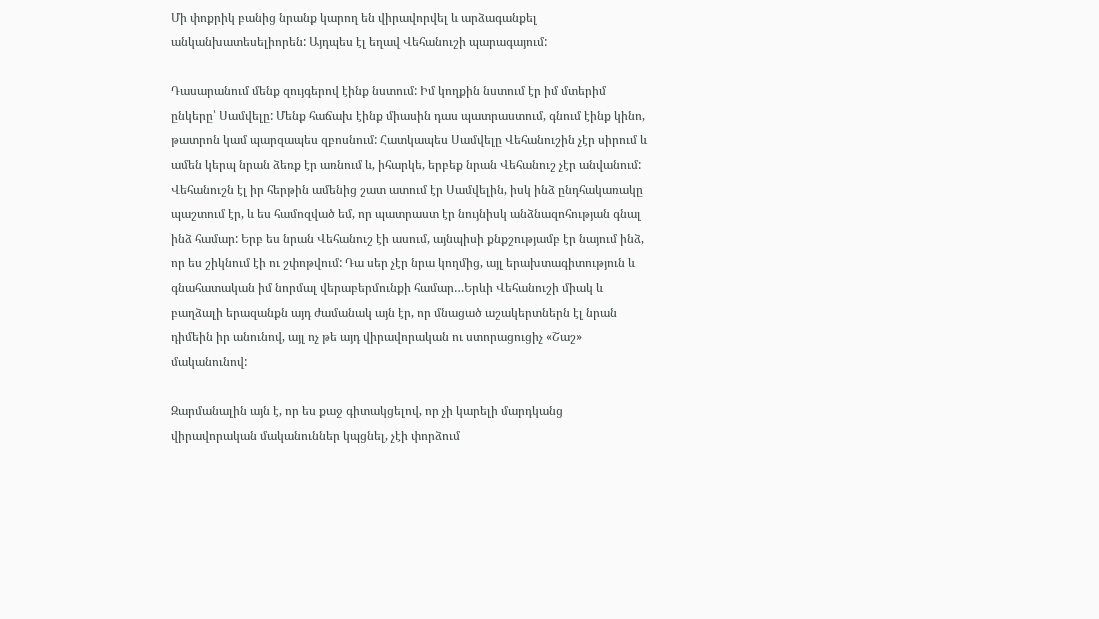Մի փոքրիկ բանից նրանք կարող են վիրավորվել և արձագանքել անկանխատեսելիորեն: Այդպես էլ եղավ Վեհանուշի պարագայում:

Դասարանում մենք զույգերով էինք նստում: Իմ կողքին նստում էր իմ մտերիմ ընկերը՝ Սամվելը: Մենք հաճախ էինք միասին դաս պատրաստում, գնում էինք կինո, թատրոն կամ պարզապես զբոսնում: Հատկապես Սամվելը Վեհանուշին չէր սիրում և ամեն կերպ նրան ձեռք էր առնում և, իհարկե, երբեք նրան Վեհանուշ չէր անվանում: Վեհանուշն էլ իր հերթին ամենից շատ ատում էր Սամվելին, իսկ ինձ ընդհակառակը պաշտում էր, և ես համոզված եմ, որ պատրաստ էր նույնիսկ անձնազոհության գնալ ինձ համար: Երբ ես նրան Վեհանուշ էի ասում, այնպիսի քնքշությամբ էր նայում ինձ, որ ես շիկնում էի ու շփոթվում: Դա սեր չէր նրա կողմից, այլ երախտագիտություն և գնահատական իմ նորմալ վերաբերմունքի համար…Երևի Վեհանուշի միակ և բաղձալի երազանքն այդ ժամանակ այն էր, որ մնացած աշակերտներն էլ նրան դիմեին իր անունով, այլ ոչ թե այդ վիրավորական ու ստորացուցիչ «Շաշ» մականունով:

Զարմանալին այն է, որ ես քաջ գիտակցելով, որ չի կարելի մարդկանց վիրավորական մականուններ կպցնել, չէի փորձում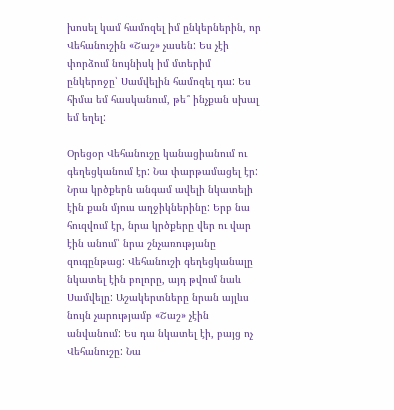խոսել կամ համոզել իմ ընկերներին, որ Վեհանուշին «Շաշ» չասեն: Ես չէի փորձում նույնիսկ իմ մտերիմ ընկերոջը՝ Սամվելին համոզել դա: Ես հիմա եմ հասկանում, թե՞ ինչքան սխալ եմ եղել:

Օրեցօր Վեհանուշը կանացիանում ու գեղեցկանում էր: Նա փարթամացել էր: Նրա կրծքերն անգամ ավելի նկատելի էին քան մյուս աղջիկներինը: Երբ նա հուզվում էր, նրա կրծքերը վեր ու վար էին անում՝ նրա շնչառությանը զուգընթաց: Վեհանուշի գեղեցկանալը նկատել էին բոլորը, այդ թվում նաև Սամվելը: Աշակերտները նրան այլևս նույն չարությամբ «Շաշ» չէին անվանում: Ես դա նկատել էի, բայց ոչ Վեհանուշը: Նա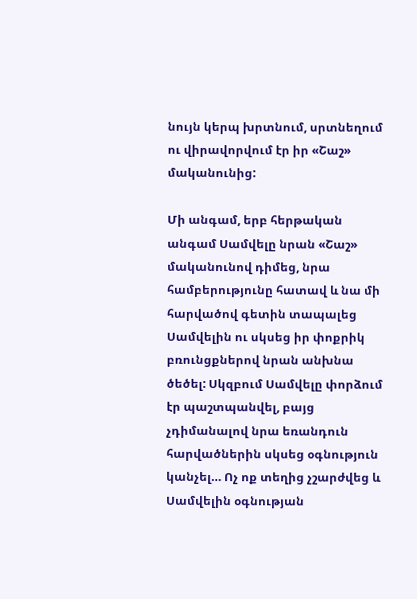նույն կերպ խրտնում, սրտնեղում ու վիրավորվում էր իր «Շաշ» մականունից:

Մի անգամ, երբ հերթական անգամ Սամվելը նրան «Շաշ» մականունով դիմեց, նրա համբերությունը հատավ և նա մի հարվածով գետին տապալեց Սամվելին ու սկսեց իր փոքրիկ բռունցքներով նրան անխնա ծեծել: Սկզբում Սամվելը փորձում էր պաշտպանվել, բայց չդիմանալով նրա եռանդուն հարվածներին սկսեց օգնություն կանչել… Ոչ ոք տեղից չշարժվեց և Սամվելին օգնության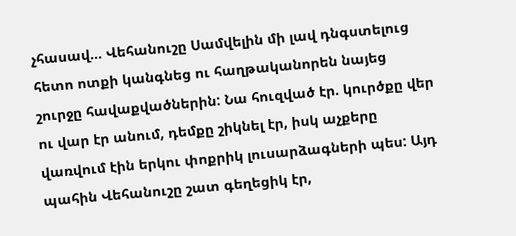չհասավ… Վեհանուշը Սամվելին մի լավ դնգստելուց հետո ոտքի կանգնեց ու հաղթականորեն նայեց շուրջը հավաքվածներին: Նա հուզված էր. կուրծքը վեր ու վար էր անում, դեմքը շիկնել էր, իսկ աչքերը վառվում էին երկու փոքրիկ լուսարձագների պես: Այդ պահին Վեհանուշը շատ գեղեցիկ էր,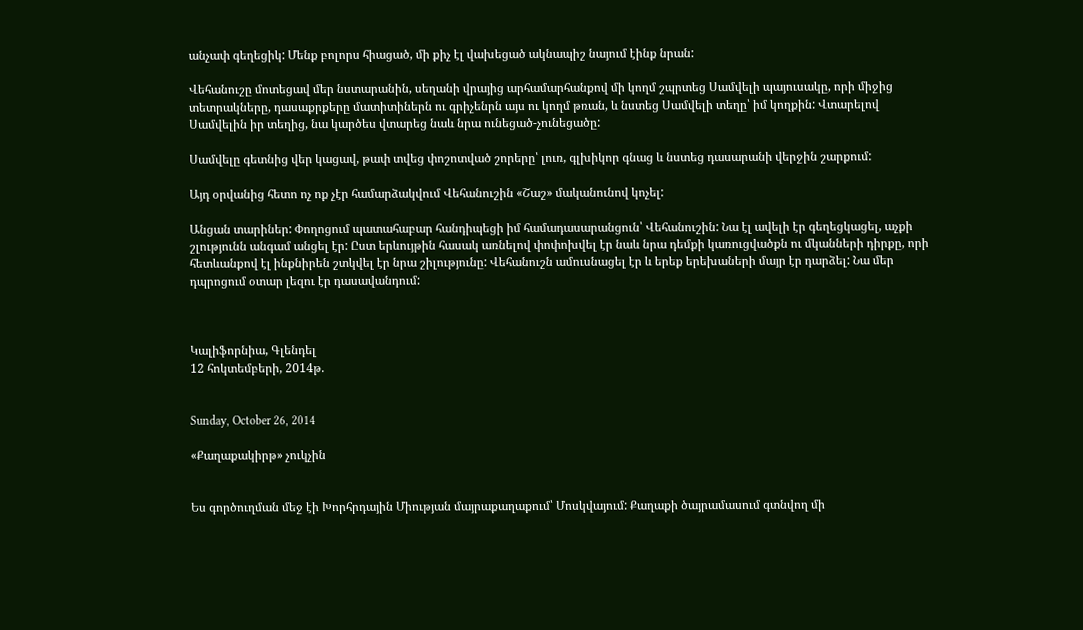անչափ գեղեցիկ: Մենք բոլորս հիացած, մի քիչ էլ վախեցած ակնապիշ նայում էինք նրան:

Վեհանուշը մոտեցավ մեր նստարանին, սեղանի վրայից արհամարհանքով մի կողմ շպրտեց Սամվելի պայուսակը, որի միջից տետրակները, դասաքրքերը մատիտիներն ու գրիչենրն այս ու կողմ թռան, և նստեց Սամվելի տեղը՝ իմ կողքին: Վտարելով Սամվելին իր տեղից, նա կարծես վտարեց նաև նրա ունեցած-չունեցածը:

Սամվելը գետնից վեր կացավ, թափ տվեց փոշոտված շորերը՝ լուռ, գլխիկոր գնաց և նստեց դասարանի վերջին շարքում:

Այդ օրվանից հետո ոչ ոք չէր համարձակվում Վեհանուշին «Շաշ» մականունով կոչել:

Անցան տարիներ: Փողոցում պատահաբար հանդիպեցի իմ համադասարանցուն՝ Վեհանուշին: Նա էլ ավելի էր գեղեցկացել, աչքի շլությունն անգամ անցել էր: Ըստ երևույթին հասակ առնելով փոփոխվել էր նաև նրա դեմքի կառուցվածքն ու մկանների դիրքը, որի հետևանքով էլ ինքնիրեն շտկվել էր նրա շիլությունը: Վեհանուշն ամուսնացել էր և երեք երեխաների մայր էր դարձել: Նա մեր դպրոցում օտար լեզու էր դասավանդում:



Կալիֆորնիա, Գլենդել
12 հոկտեմբերի, 2014թ.


Sunday, October 26, 2014

«Քաղաքակիրթ» չուկչին


Ես գործուղման մեջ էի Խորհրդային Միության մայրաքաղաքում՝ Մոսկվայում: Քաղաքի ծայրամասում գտնվող մի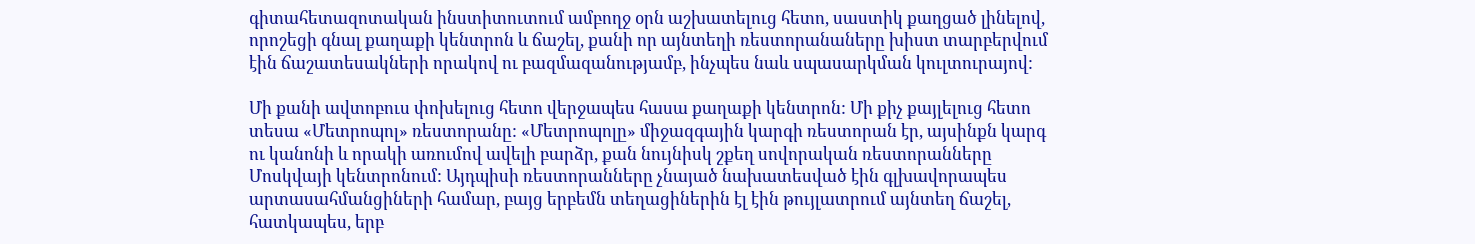գիտահետազոտական ինստիտուտում ամբողջ օրն աշխատելուց հետո, սաստիկ քաղցած լինելով, որոշեցի գնալ քաղաքի կենտրոն և ճաշել, քանի որ այնտեղի ռեստորանաները խիստ տարբերվում էին ճաշատեսակների որակով ու բազմազանությամբ, ինչպես նաև սպասարկման կուլտուրայով:

Մի քանի ավտոբուս փոխելուց հետո վերջապես հասա քաղաքի կենտրոն: Մի քիչ քայլելուց հետո տեսա «Մետրոպոլ» ռեստորանը: «Մետրոպոլը» միջազգային կարգի ռեստորան էր, այսինքն կարգ ու կանոնի և որակի առումով ավելի բարձր, քան նույնիսկ շքեղ սովորական ռեստորանները Մոսկվայի կենտրոնում: Այդպիսի ռեստորանները չնայած նախատեսված էին գլխավորապես արտասահմանցիների համար, բայց երբեմն տեղացիներին էլ էին թույլատրում այնտեղ ճաշել, հատկապես, երբ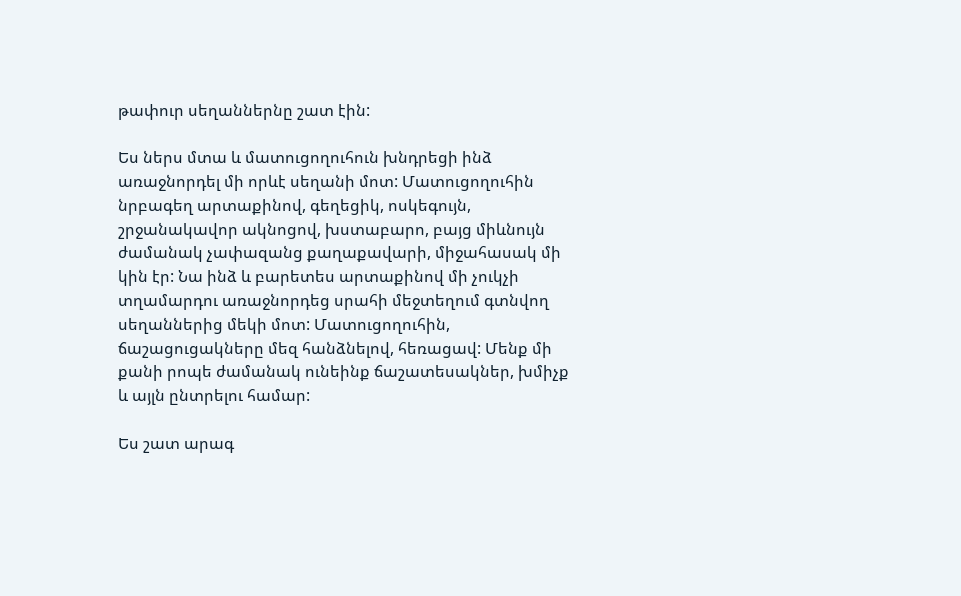թափուր սեղաններնը շատ էին:

Ես ներս մտա և մատուցողուհուն խնդրեցի ինձ առաջնորդել մի որևէ սեղանի մոտ: Մատուցողուհին նրբագեղ արտաքինով, գեղեցիկ, ոսկեգույն, շրջանակավոր ակնոցով, խստաբարո, բայց միևնույն ժամանակ չափազանց քաղաքավարի, միջահասակ մի կին էր: Նա ինձ և բարետես արտաքինով մի չուկչի տղամարդու առաջնորդեց սրահի մեջտեղում գտնվող սեղաններից մեկի մոտ: Մատուցողուհին, ճաշացուցակները մեզ հանձնելով, հեռացավ: Մենք մի քանի րոպե ժամանակ ունեինք ճաշատեսակներ, խմիչք և այլն ընտրելու համար:

Ես շատ արագ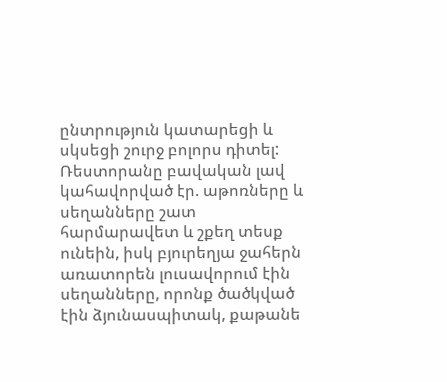ընտրություն կատարեցի և սկսեցի շուրջ բոլորս դիտել: Ռեստորանը բավական լավ կահավորված էր. աթոռները և սեղանները շատ հարմարավետ և շքեղ տեսք ունեին, իսկ բյուրեղյա ջահերն առատորեն լուսավորում էին սեղանները, որոնք ծածկված էին ձյունասպիտակ, քաթանե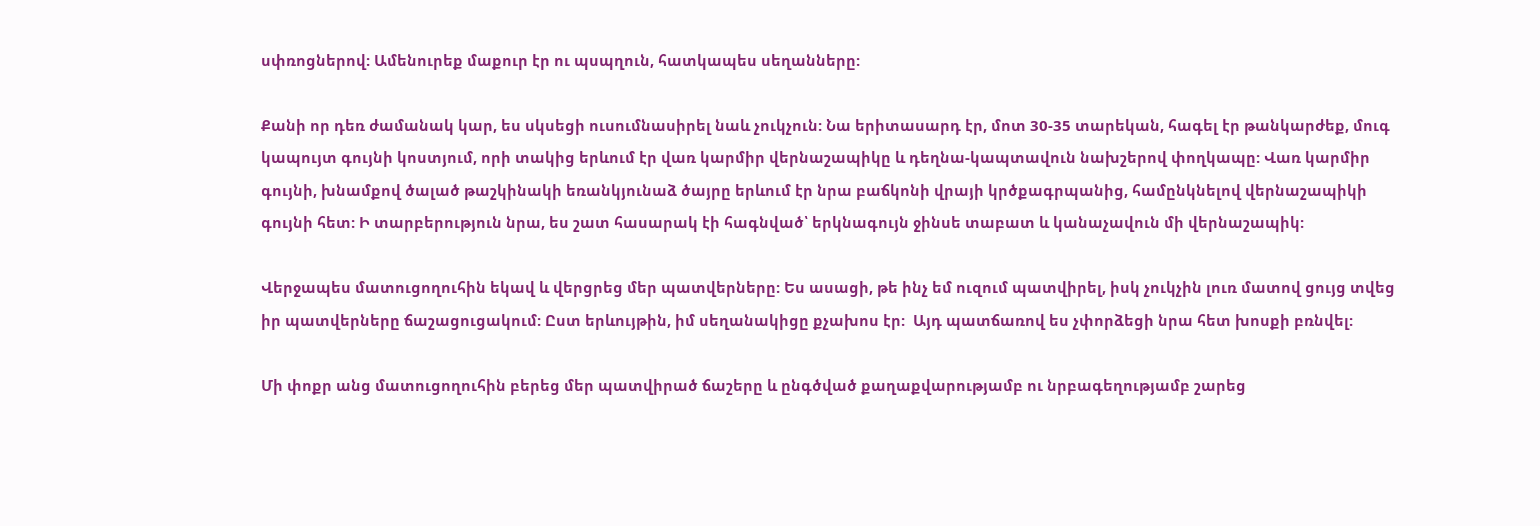սփռոցներով: Ամենուրեք մաքուր էր ու պսպղուն, հատկապես սեղանները:

Քանի որ դեռ ժամանակ կար, ես սկսեցի ուսումնասիրել նաև չուկչուն: Նա երիտասարդ էր, մոտ 30-35 տարեկան, հագել էր թանկարժեք, մուգ կապույտ գույնի կոստյում, որի տակից երևում էր վառ կարմիր վերնաշապիկը և դեղնա-կապտավուն նախշերով փողկապը: Վառ կարմիր գույնի, խնամքով ծալած թաշկինակի եռանկյունաձ ծայրը երևում էր նրա բաճկոնի վրայի կրծքագրպանից, համընկնելով վերնաշապիկի գույնի հետ: Ի տարբերություն նրա, ես շատ հասարակ էի հագնված՝ երկնագույն ջինսե տաբատ և կանաչավուն մի վերնաշապիկ:

Վերջապես մատուցողուհին եկավ և վերցրեց մեր պատվերները: Ես ասացի, թե ինչ եմ ուզում պատվիրել, իսկ չուկչին լուռ մատով ցույց տվեց իր պատվերները ճաշացուցակում: Ըստ երևույթին, իմ սեղանակիցը քչախոս էր:  Այդ պատճառով ես չփորձեցի նրա հետ խոսքի բռնվել:

Մի փոքր անց մատուցողուհին բերեց մեր պատվիրած ճաշերը և ընգծված քաղաքվարությամբ ու նրբագեղությամբ շարեց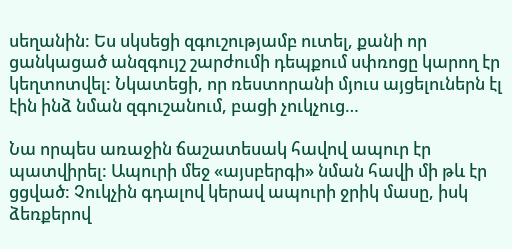սեղանին: Ես սկսեցի զգուշությամբ ուտել, քանի որ ցանկացած անզգույշ շարժումի դեպքում սփռոցը կարող էր կեղտոտվել: Նկատեցի, որ ռեստորանի մյուս այցելուներն էլ էին ինձ նման զգուշանում, բացի չուկչուց…

Նա որպես առաջին ճաշատեսակ հավով ապուր էր պատվիրել: Ապուրի մեջ «այսբերգի» նման հավի մի թև էր ցցված: Չուկչին գդալով կերավ ապուրի ջրիկ մասը, իսկ ձեռքերով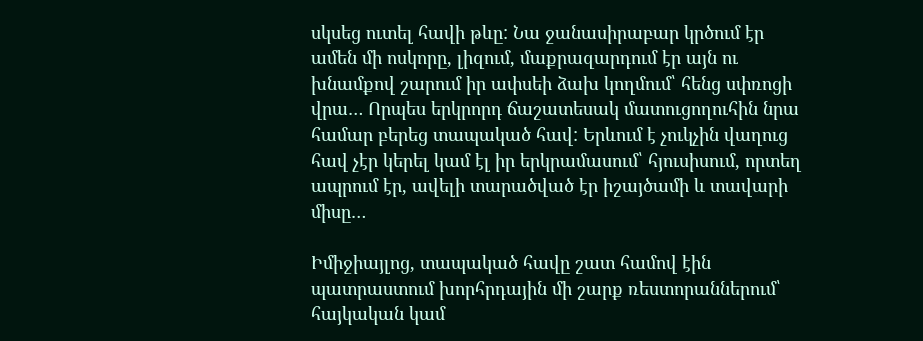սկսեց ուտել հավի թևը: Նա ջանասիրաբար կրծում էր ամեն մի ոսկորը, լիզում, մաքրազարդում էր այն ու խնամքով շարում իր ափսեի ձախ կողմում՝ հենց սփռոցի վրա… Որպես երկրորդ ճաշատեսակ մատուցողուհին նրա համար բերեց տապակած հավ: Երևում է չուկչին վաղուց հավ չէր կերել կամ էլ իր երկրամասում՝ հյուսիսում, որտեղ ապրում էր, ավելի տարածված էր իշայծամի և տավարի միսը…

Իմիջիայլոց, տապակած հավը շատ համով էին պատրաստում խորհրդային մի շարք ռեստորաններում՝ հայկական կամ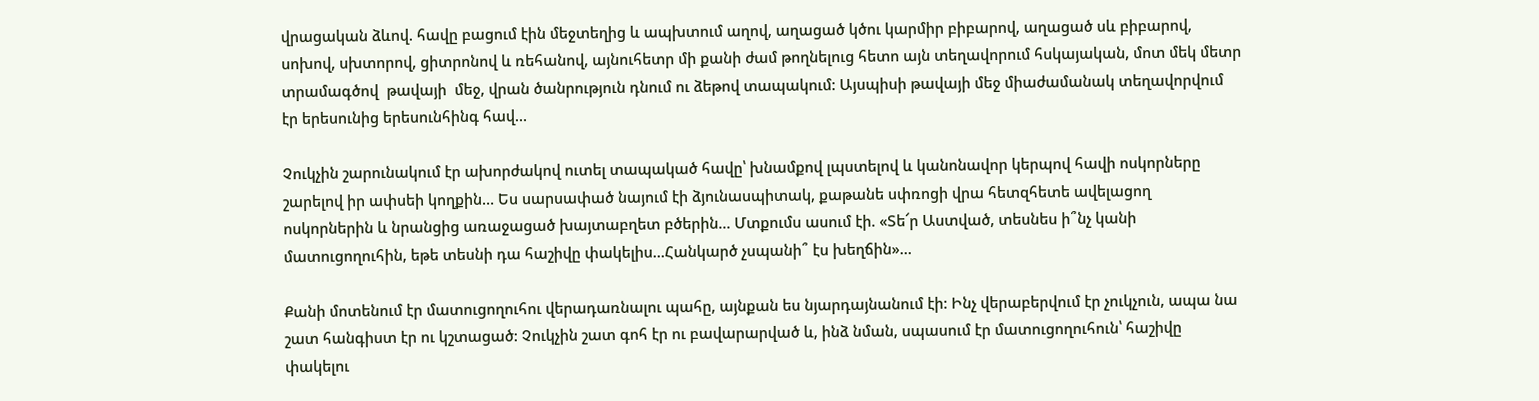վրացական ձևով. հավը բացում էին մեջտեղից և ապխտում աղով, աղացած կծու կարմիր բիբարով, աղացած սև բիբարով, սոխով, սխտորով, ցիտրոնով և ռեհանով, այնուհետր մի քանի ժամ թողնելուց հետո այն տեղավորում հսկայական, մոտ մեկ մետր տրամագծով  թավայի  մեջ, վրան ծանրություն դնում ու ձեթով տապակում: Այսպիսի թավայի մեջ միաժամանակ տեղավորվում էր երեսունից երեսունհինգ հավ…

Չուկչին շարունակում էր ախորժակով ուտել տապակած հավը՝ խնամքով լպստելով և կանոնավոր կերպով հավի ոսկորները շարելով իր ափսեի կողքին… Ես սարսափած նայում էի ձյունասպիտակ, քաթանե սփռոցի վրա հետզհետե ավելացող ոսկորներին և նրանցից առաջացած խայտաբղետ բծերին… Մտքումս ասում էի. «Տե՜ր Աստված, տեսնես ի՞նչ կանի մատուցողուհին, եթե տեսնի դա հաշիվը փակելիս…Հանկարծ չսպանի՞ էս խեղճին»…

Քանի մոտենում էր մատուցողուհու վերադառնալու պահը, այնքան ես նյարդայնանում էի: Ինչ վերաբերվում էր չուկչուն, ապա նա շատ հանգիստ էր ու կշտացած: Չուկչին շատ գոհ էր ու բավարարված և, ինձ նման, սպասում էր մատուցողուհուն՝ հաշիվը փակելու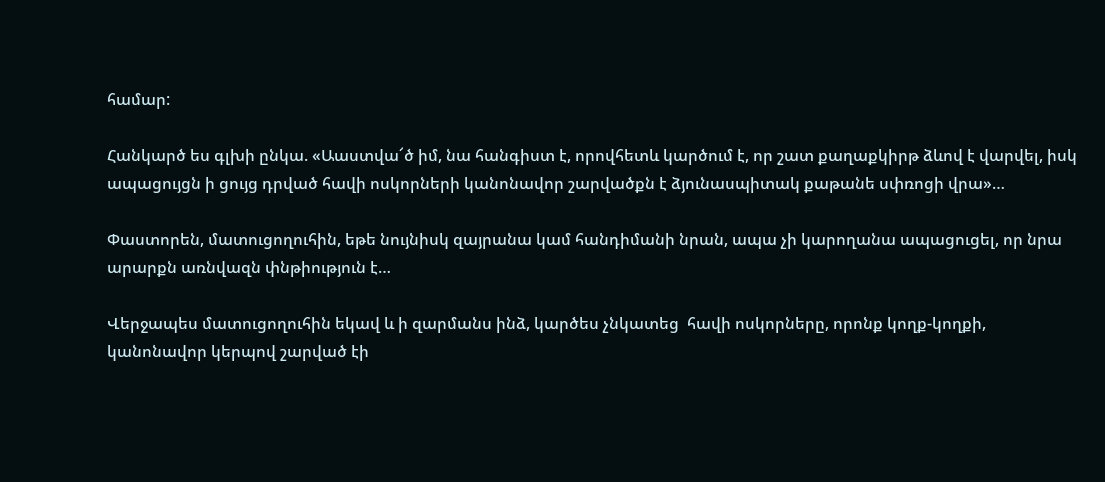համար:

Հանկարծ ես գլխի ընկա. «Աաստվա՜ծ իմ, նա հանգիստ է, որովհետև կարծում է, որ շատ քաղաքկիրթ ձևով է վարվել, իսկ ապացույցն ի ցույց դրված հավի ոսկորների կանոնավոր շարվածքն է ձյունասպիտակ քաթանե սփռոցի վրա»…

Փաստորեն, մատուցողուհին, եթե նույնիսկ զայրանա կամ հանդիմանի նրան, ապա չի կարողանա ապացուցել, որ նրա արարքն առնվազն փնթիություն է…

Վերջապես մատուցողուհին եկավ և ի զարմանս ինձ, կարծես չնկատեց  հավի ոսկորները, որոնք կողք-կողքի, կանոնավոր կերպով շարված էի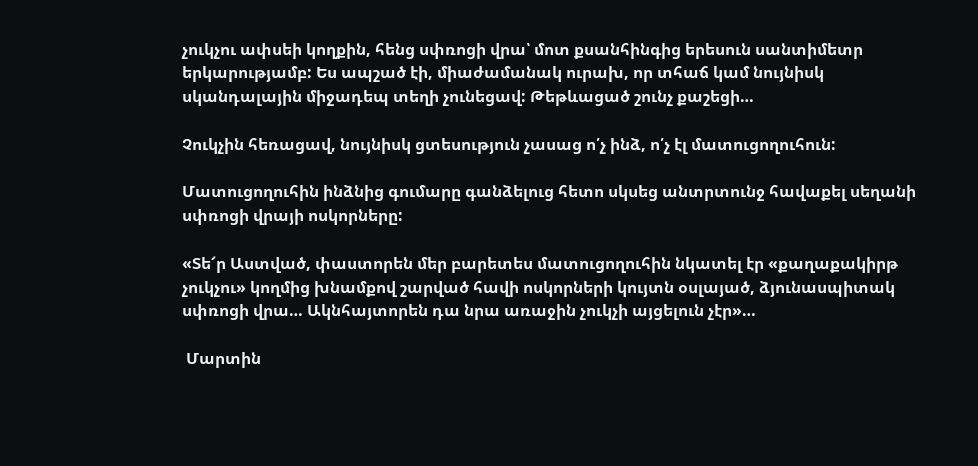չուկչու ափսեի կողքին, հենց սփռոցի վրա՝ մոտ քսանհինգից երեսուն սանտիմետր երկարությամբ: Ես ապշած էի, միաժամանակ ուրախ, որ տհաճ կամ նույնիսկ սկանդալային միջադեպ տեղի չունեցավ: Թեթևացած շունչ քաշեցի…

Չուկչին հեռացավ, նույնիսկ ցտեսություն չասաց ո՛չ ինձ, ո՛չ էլ մատուցողուհուն:

Մատուցողուհին ինձնից գումարը գանձելուց հետո սկսեց անտրտունջ հավաքել սեղանի սփռոցի վրայի ոսկորները:

«Տե՜ր Աստված, փաստորեն մեր բարետես մատուցողուհին նկատել էր «քաղաքակիրթ չուկչու» կողմից խնամքով շարված հավի ոսկորների կույտն օսլայած, ձյունասպիտակ սփռոցի վրա… Ակնհայտորեն դա նրա առաջին չուկչի այցելուն չէր»…

 Մարտին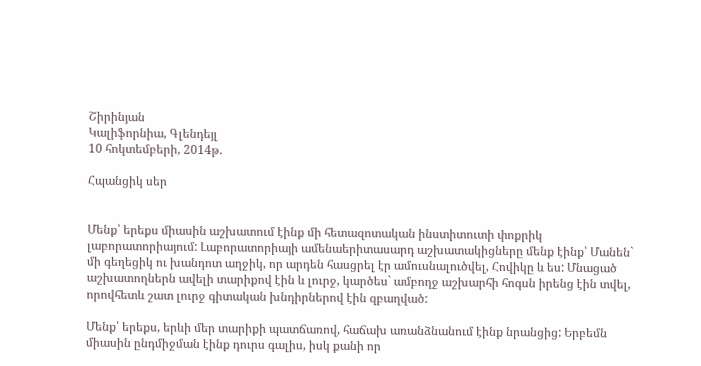Շիրինյան
Կալիֆորնիա, Գլենդեյլ
10 հոկտեմբերի, 2014թ.

Հպանցիկ սեր


Մենք՝ երեքս միասին աշխատում էինք մի հետազոտական ինստիտուտի փոքրիկ լաբորատորիայում: Լաբորատորիայի ամենաերիտասարդ աշխատակիցները մենք էինք՝ Մանեն` մի գեղեցիկ ու խանդոտ աղջիկ, որ արդեն հասցրել էր ամուսնալուծվել, Հովիկը և ես: Մնացած աշխատողներն ավելի տարիքով էին և լուրջ, կարծես` ամբողջ աշխարհի հոգսն իրենց էին տվել, որովհետև շատ լուրջ գիտական խնդիրներով էին զբաղված:

Մենք՝ երեքս, երևի մեր տարիքի պատճառով, հաճախ առանձնանում էինք նրանցից: Երբեմն միասին ընդմիջման էինք դուրս գալիս, իսկ քանի որ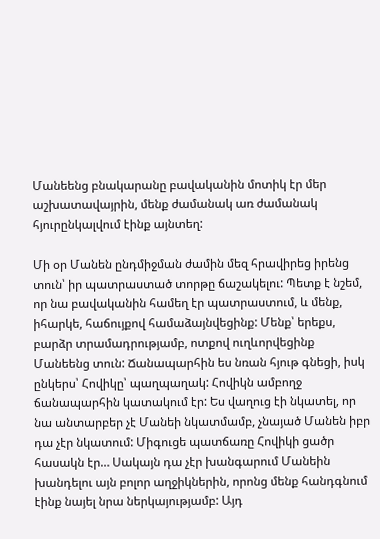Մանեենց բնակարանը բավականին մոտիկ էր մեր աշխատավայրին, մենք ժամանակ առ ժամանակ հյուրընկալվում էինք այնտեղ:

Մի օր Մանեն ընդմիջման ժամին մեզ հրավիրեց իրենց տուն՝ իր պատրաստած տորթը ճաշակելու: Պետք է նշեմ, որ նա բավականին համեղ էր պատրաստում, և մենք, իհարկե, հաճույքով համաձայնվեցինք: Մենք՝ երեքս, բարձր տրամադրությամբ, ոտքով ուղևորվեցինք Մանեենց տուն: Ճանապարհին ես նռան հյութ գնեցի, իսկ ընկերս՝ Հովիկը՝ պաղպաղակ: Հովիկն ամբողջ ճանապարհին կատակում էր: Ես վաղուց էի նկատել, որ նա անտարբեր չէ Մանեի նկատմամբ, չնայած Մանեն իբր դա չէր նկատում: Միգուցե պատճառը Հովիկի ցածր հասակն էր… Սակայն դա չէր խանգարում Մանեին խանդելու այն բոլոր աղջիկներին, որոնց մենք հանդգնում էինք նայել նրա ներկայությամբ: Այդ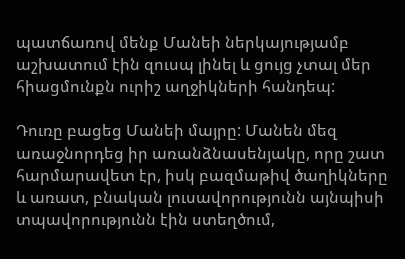պատճառով մենք Մանեի ներկայությամբ աշխատում էին զուսպ լինել և ցույց չտալ մեր հիացմունքն ուրիշ աղջիկների հանդեպ:

Դուռը բացեց Մանեի մայրը: Մանեն մեզ առաջնորդեց իր առանձնասենյակը, որը շատ հարմարավետ էր, իսկ բազմաթիվ ծաղիկները և առատ, բնական լուսավորությունն այնպիսի տպավորությունն էին ստեղծում,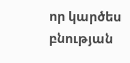որ կարծես բնության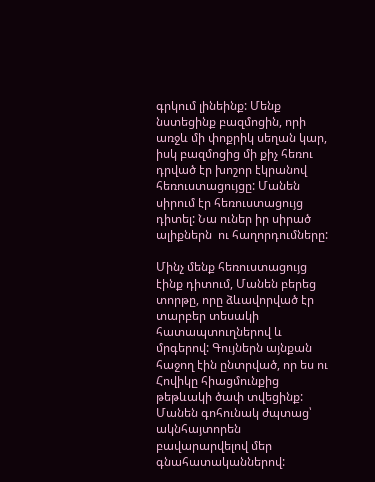գրկում լինեինք: Մենք նստեցինք բազմոցին, որի առջև մի փոքրիկ սեղան կար, իսկ բազմոցից մի քիչ հեռու դրված էր խոշոր էկրանով հեռուստացույցը: Մանեն սիրում էր հեռուստացույց դիտել: Նա ուներ իր սիրած ալիքներն  ու հաղորդումները:

Մինչ մենք հեռուստացույց էինք դիտում, Մանեն բերեց տորթը, որը ձևավորված էր տարբեր տեսակի հատապտուղներով և մրգերով: Գույներն այնքան հաջող էին ընտրված, որ ես ու Հովիկը հիացմունքից թեթևակի ծափ տվեցինք: Մանեն գոհունակ ժպտաց՝ ակնհայտորեն բավարարվելով մեր գնահատականներով: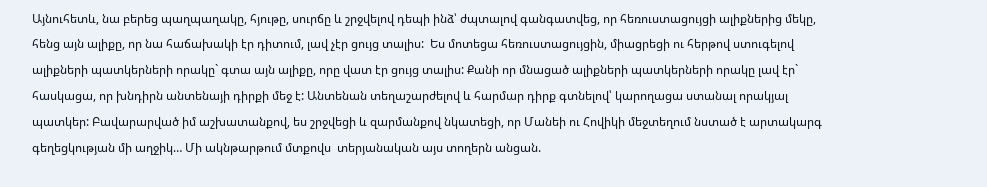Այնուհետև, նա բերեց պաղպաղակը, հյութը, սուրճը և շրջվելով դեպի ինձ՝ ժպտալով գանգատվեց, որ հեռուստացույցի ալիքներից մեկը, հենց այն ալիքը, որ նա հաճախակի էր դիտում, լավ չէր ցույց տալիս:  Ես մոտեցա հեռուստացույցին, միացրեցի ու հերթով ստուգելով ալիքների պատկերների որակը` գտա այն ալիքը, որը վատ էր ցույց տալիս: Քանի որ մնացած ալիքների պատկերների որակը լավ էր` հասկացա, որ խնդիրն անտենայի դիրքի մեջ է: Անտենան տեղաշարժելով և հարմար դիրք գտնելով՝ կարողացա ստանալ որակյալ պատկեր: Բավարարված իմ աշխատանքով, ես շրջվեցի և զարմանքով նկատեցի, որ Մանեի ու Հովիկի մեջտեղում նստած է արտակարգ գեղեցկության մի աղջիկ… Մի ակնթարթում մտքովս  տերյանական այս տողերն անցան.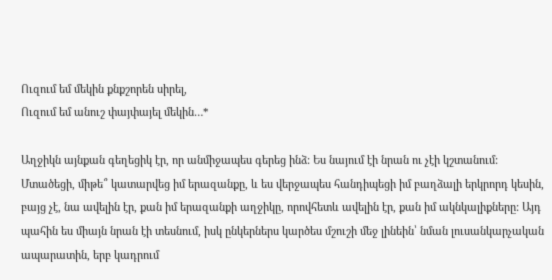Ուզում եմ մեկին քնքշորեն սիրել,
Ուզում եմ անուշ փայփայել մեկին…*

Աղջիկն այնքան գեղեցիկ էր, որ անմիջապես գերեց ինձ: Ես նայում էի նրան ու չէի կշտանում: Մտածեցի, միթե՞ կատարվեց իմ երազանքը, և ես վերջապես հանդիպեցի իմ բաղձալի երկրորդ կեսին, բայց չէ, նա ավելին էր, քան իմ երազանքի աղջիկը, որովհետև ավելին էր, քան իմ ակնկալիքները: Այդ պահին ես միայն նրան էի տեսնում, իսկ ընկերներս կարծես մշուշի մեջ լինեին՝ նման լուսանկարչական ապարատին, երբ կադրում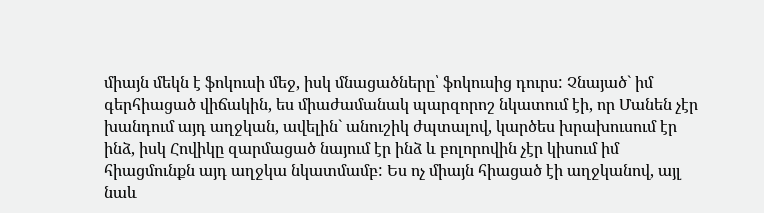միայն մեկն է ֆոկուսի մեջ, իսկ մնացածները՝ ֆոկուսից դուրս: Չնայած` իմ գերհիացած վիճակին, ես միաժամանակ պարզորոշ նկատում էի, որ Մանեն չէր խանդում այդ աղջկան, ավելին` անուշիկ ժպտալով, կարծես խրախուսում էր ինձ, իսկ Հովիկը զարմացած նայում էր ինձ և բոլորովին չէր կիսում իմ հիացմունքն այդ աղջկա նկատմամբ: Ես ոչ միայն հիացած էի աղջկանով, այլ նաև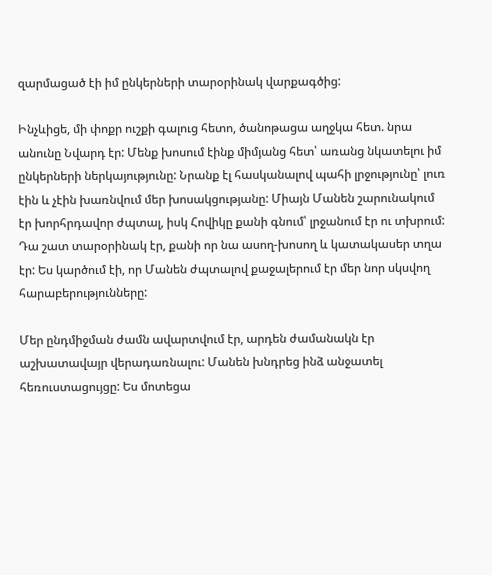զարմացած էի իմ ընկերների տարօրինակ վարքագծից:

Ինչևիցե, մի փոքր ուշքի գալուց հետո, ծանոթացա աղջկա հետ. նրա անունը Նվարդ էր: Մենք խոսում էինք միմյանց հետ՝ առանց նկատելու իմ ընկերների ներկայությունը: Նրանք էլ հասկանալով պահի լրջությունը՝ լուռ էին և չէին խառնվում մեր խոսակցությանը: Միայն Մանեն շարունակում էր խորհրդավոր ժպտալ, իսկ Հովիկը քանի գնում՝ լրջանում էր ու տխրում: Դա շատ տարօրինակ էր, քանի որ նա ասող-խոսող և կատակասեր տղա էր: Ես կարծում էի, որ Մանեն ժպտալով քաջալերում էր մեր նոր սկսվող հարաբերությունները:

Մեր ընդմիջման ժամն ավարտվում էր, արդեն ժամանակն էր աշխատավայր վերադառնալու: Մանեն խնդրեց ինձ անջատել հեռուստացույցը: Ես մոտեցա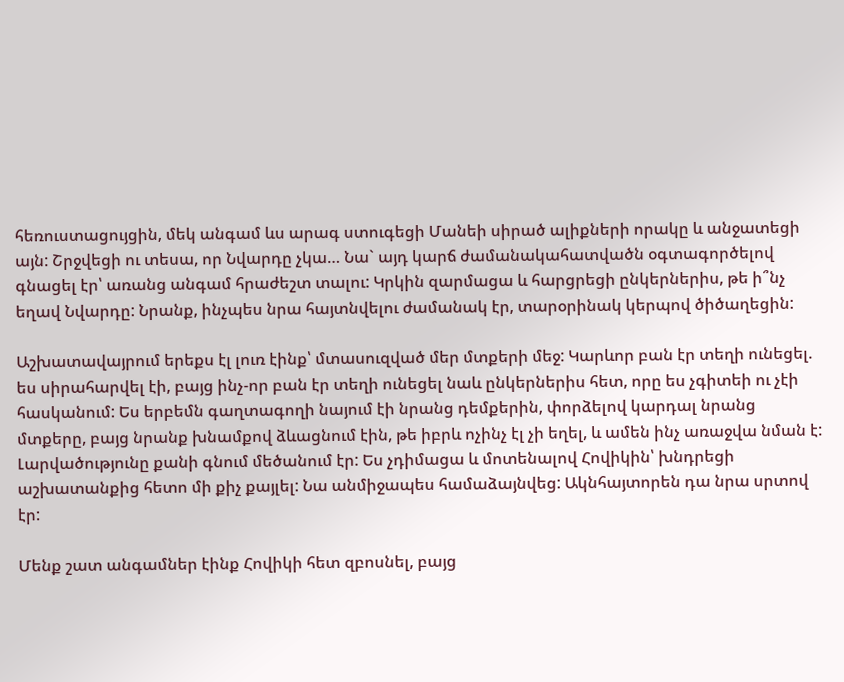հեռուստացույցին, մեկ անգամ ևս արագ ստուգեցի Մանեի սիրած ալիքների որակը և անջատեցի այն: Շրջվեցի ու տեսա, որ Նվարդը չկա… Նա` այդ կարճ ժամանակահատվածն օգտագործելով գնացել էր՝ առանց անգամ հրաժեշտ տալու: Կրկին զարմացա և հարցրեցի ընկերներիս, թե ի՞նչ եղավ Նվարդը: Նրանք, ինչպես նրա հայտնվելու ժամանակ էր, տարօրինակ կերպով ծիծաղեցին:

Աշխատավայրում երեքս էլ լուռ էինք՝ մտասուզված մեր մտքերի մեջ: Կարևոր բան էր տեղի ունեցել. ես սիրահարվել էի, բայց ինչ-որ բան էր տեղի ունեցել նաև ընկերներիս հետ, որը ես չգիտեի ու չէի հասկանում: Ես երբեմն գաղտագողի նայում էի նրանց դեմքերին, փորձելով կարդալ նրանց մտքերը, բայց նրանք խնամքով ձևացնում էին, թե իբրև ոչինչ էլ չի եղել, և ամեն ինչ առաջվա նման է: Լարվածությունը քանի գնում մեծանում էր: Ես չդիմացա և մոտենալով Հովիկին՝ խնդրեցի աշխատանքից հետո մի քիչ քայլել: Նա անմիջապես համաձայնվեց: Ակնհայտորեն դա նրա սրտով էր:

Մենք շատ անգամներ էինք Հովիկի հետ զբոսնել, բայց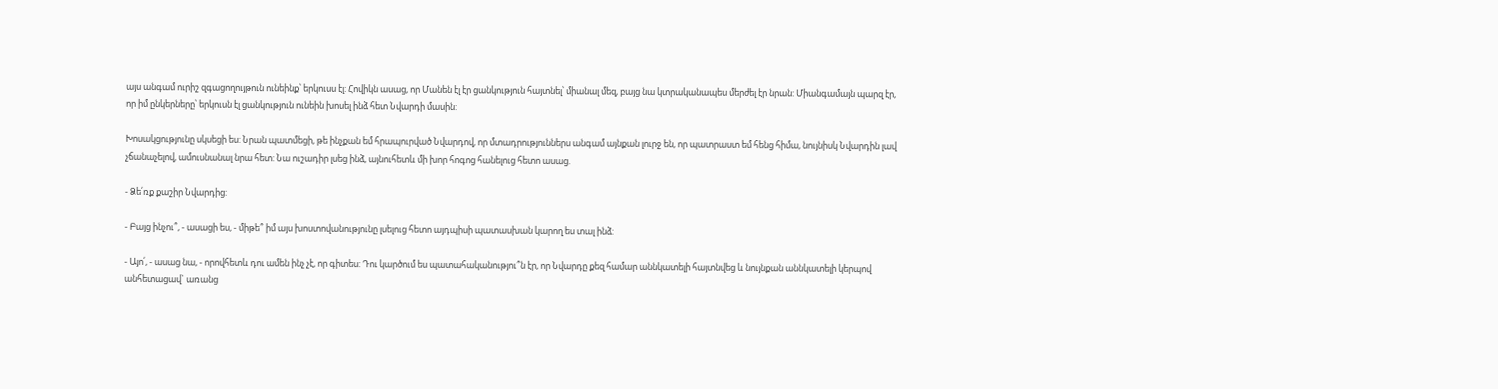այս անգամ ուրիշ զգացողույթուն ունեինք՝ երկուսս էլ: Հովիկն ասաց, որ Մանեն էլ էր ցանկություն հայտնել՝ միանալ մեզ, բայց նա կտրականապես մերժել էր նրան: Միանգամայն պարզ էր, որ իմ ընկերները՝ երկուսն էլ ցանկություն ունեին խոսել ինձ հետ Նվարդի մասին:

Խոսակցությունը սկսեցի ես: Նրան պատմեցի, թե ինչքան եմ հրապուրված Նվարդով, որ մտադրություններս անգամ այնքան լուրջ են, որ պատրաստ եմ հենց հիմա, նույնիսկ Նվարդին լավ չճանաչելով, ամուսնանալ նրա հետ: Նա ուշադիր լսեց ինձ, այնուհետև մի խոր հոգոց հանելուց հետո ասաց.

- Ձե՛ռք քաշիր Նվարդից:

- Բայց ինչու՞, - ասացի ես, - միթե՞ իմ այս խոստովանությունը լսելուց հետո այդպիսի պատասխան կարող ես տալ ինձ:

- Այո՛, - ասաց նա, - որովհետև դու ամեն ինչ չէ, որ գիտես: Դու կարծում ես պատահականությու՞ն էր, որ Նվարդը քեզ համար աննկատելի հայտնվեց և նույնքան աննկատելի կերպով անհետացավ` առանց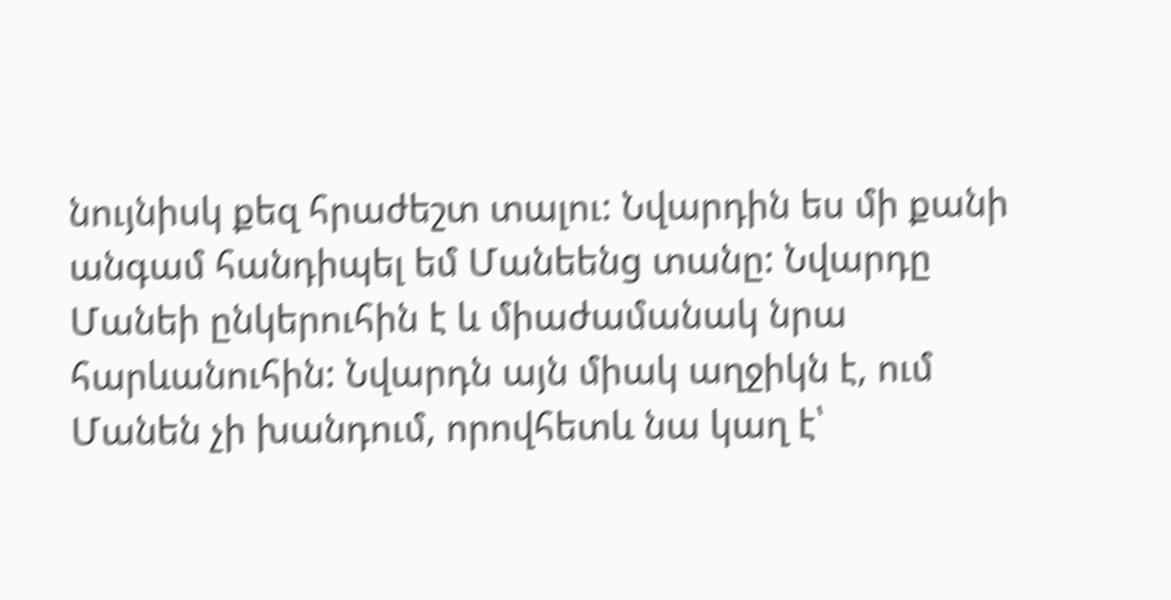նույնիսկ քեզ հրաժեշտ տալու: Նվարդին ես մի քանի անգամ հանդիպել եմ Մանեենց տանը: Նվարդը Մանեի ընկերուհին է և միաժամանակ նրա հարևանուհին: Նվարդն այն միակ աղջիկն է, ում Մանեն չի խանդում, որովհետև նա կաղ է՝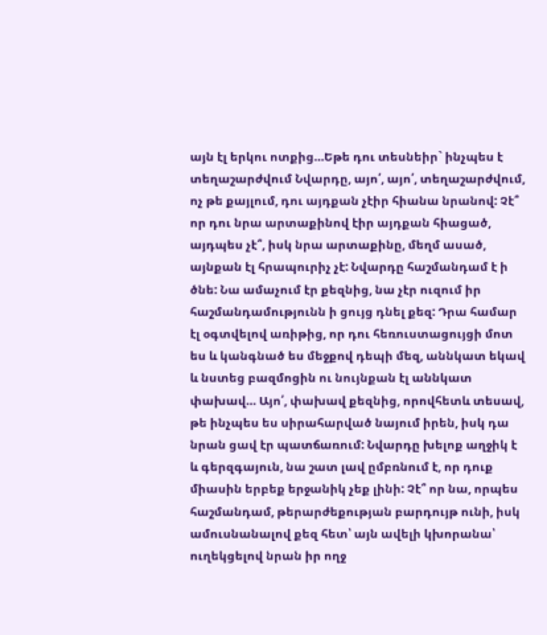այն էլ երկու ոտքից…Եթե դու տեսնեիր` ինչպես է տեղաշարժվում Նվարդը, այո՛, այո՛, տեղաշարժվում, ոչ թե քայլում, դու այդքան չէիր հիանա նրանով: Չէ՞ որ դու նրա արտաքինով էիր այդքան հիացած, այդպես չէ՞, իսկ նրա արտաքինը, մեղմ ասած, այնքան էլ հրապուրիչ չէ: Նվարդը հաշմանդամ է ի ծնե: Նա ամաչում էր քեզնից, նա չէր ուզում իր հաշմանդամությունն ի ցույց դնել քեզ: Դրա համար էլ օգտվելով առիթից, որ դու հեռուստացույցի մոտ ես և կանգնած ես մեջքով դեպի մեզ, աննկատ եկավ և նստեց բազմոցին ու նույնքան էլ աննկատ փախավ… Այո՛, փախավ քեզնից, որովհետև տեսավ, թե ինչպես ես սիրահարված նայում իրեն, իսկ դա նրան ցավ էր պատճառում: Նվարդը խելոք աղջիկ է և գերզգայուն, նա շատ լավ ըմբռնում է, որ դուք միասին երբեք երջանիկ չեք լինի: Չէ՞ որ նա, որպես հաշմանդամ, թերարժեքության բարդույթ ունի, իսկ ամուսնանալով քեզ հետ՝ այն ավելի կխորանա՝ ուղեկցելով նրան իր ողջ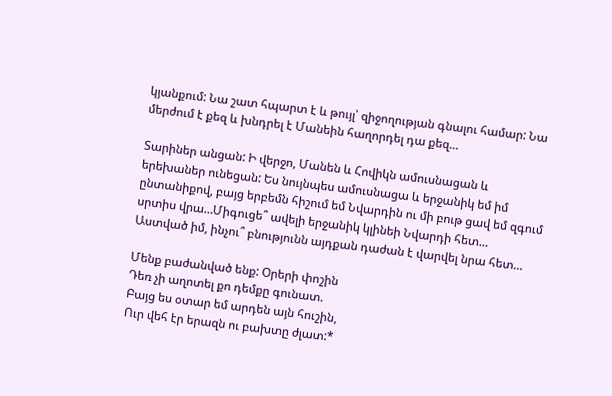կյանքում: Նա շատ հպարտ է և թույլ՝ զիջողության գնալու համար: Նա մերժում է քեզ և խնդրել է Մանեին հաղորդել դա քեզ…

Տարիներ անցան: Ի վերջո, Մանեն և Հովիկն ամուսնացան և երեխաներ ունեցան: Ես նույնպես ամուսնացա և երջանիկ եմ իմ ընտանիքով, բայց երբեմն հիշում եմ Նվարդին ու մի բութ ցավ եմ զգում սրտիս վրա…Միգուցե՞ ավելի երջանիկ կլինեի Նվարդի հետ… Աստված իմ, ինչու՞ բնությունն այդքան դաժան է վարվել նրա հետ…

Մենք բաժանված ենք: Օրերի փոշին
Դեռ չի աղոտել քո դեմքը գունատ.
Բայց ես օտար եմ արդեն այն հուշին,
Ուր վեհ էր երազն ու բախտը ժլատ:*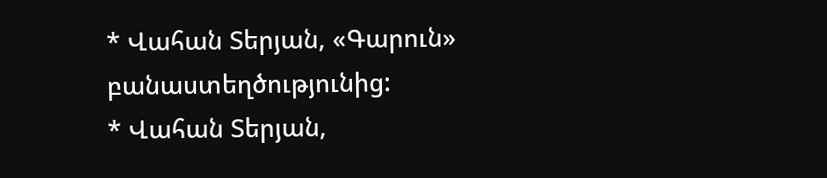* Վահան Տերյան, «Գարուն» բանաստեղծությունից:
* Վահան Տերյան,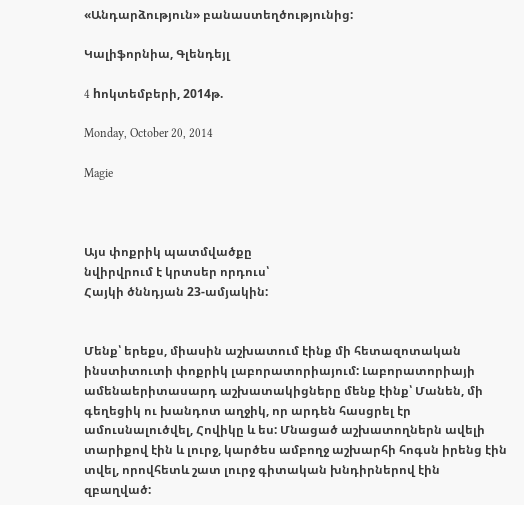«Անդարձություն» բանաստեղծությունից:

Կալիֆորնիա, Գլենդեյլ

4 hոկտեմբերի, 2014թ.

Monday, October 20, 2014

Magie



Այս փոքրիկ պատմվածքը
նվիրվրում է կրտսեր որդուս՝
Հայկի ծննդյան 23-ամյակին:


Մենք՝ երեքս, միասին աշխատում էինք մի հետազոտական ինստիտուտի փոքրիկ լաբորատորիայում: Լաբորատորիայի ամենաերիտասարդ աշխատակիցները մենք էինք՝ Մանեն, մի գեղեցիկ ու խանդոտ աղջիկ, որ արդեն հասցրել էր ամուսնալուծվել, Հովիկը և ես: Մնացած աշխատողներն ավելի տարիքով էին և լուրջ, կարծես ամբողջ աշխարհի հոգսն իրենց էին տվել, որովհետև շատ լուրջ գիտական խնդիրներով էին զբաղված: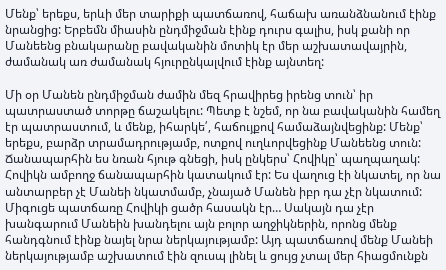Մենք՝ երեքս, երևի մեր տարիքի պատճառով, հաճախ առանձնանում էինք նրանցից: Երբեմն միասին ընդմիջման էինք դուրս գալիս, իսկ քանի որ Մանեենց բնակարանը բավականին մոտիկ էր մեր աշխատավայրին, ժամանակ առ ժամանակ հյուրընկալվում էինք այնտեղ:

Մի օր Մանեն ընդմիջման ժամին մեզ հրավիրեց իրենց տուն՝ իր պատրաստած տորթը ճաշակելու: Պետք է նշեմ, որ նա բավականին համեղ էր պատրաստում, և մենք, իհարկե՛, հաճույքով համաձայնվեցինք: Մենք՝ երեքս, բարձր տրամադրությամբ, ոտքով ուղևորվեցինք Մանեենց տուն: Ճանապարհին ես նռան հյութ գնեցի, իսկ ընկերս՝ Հովիկը՝ պաղպաղակ: Հովիկն ամբողջ ճանապարհին կատակում էր: Ես վաղուց էի նկատել, որ նա անտարբեր չէ Մանեի նկատմամբ, չնայած Մանեն իբր դա չէր նկատում: Միգուցե պատճառը Հովիկի ցածր հասակն էր… Սակայն դա չէր խանգարում Մանեին խանդելու այն բոլոր աղջիկներին, որոնց մենք հանդգնում էինք նայել նրա ներկայությամբ: Այդ պատճառով մենք Մանեի ներկայությամբ աշխատում էին զուսպ լինել և ցույց չտալ մեր հիացմունքն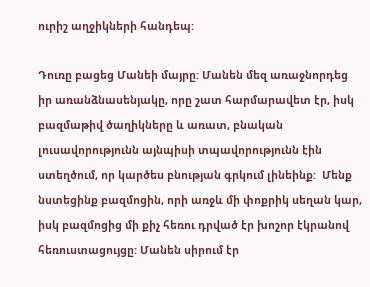ուրիշ աղջիկների հանդեպ:

Դուռը բացեց Մանեի մայրը: Մանեն մեզ առաջնորդեց իր առանձնասենյակը, որը շատ հարմարավետ էր, իսկ բազմաթիվ ծաղիկները և առատ, բնական լուսավորությունն այնպիսի տպավորությունն էին ստեղծում, որ կարծես բնության գրկում լինեինք:  Մենք նստեցինք բազմոցին, որի առջև մի փոքրիկ սեղան կար, իսկ բազմոցից մի քիչ հեռու դրված էր խոշոր էկրանով հեռուստացույցը: Մանեն սիրում էր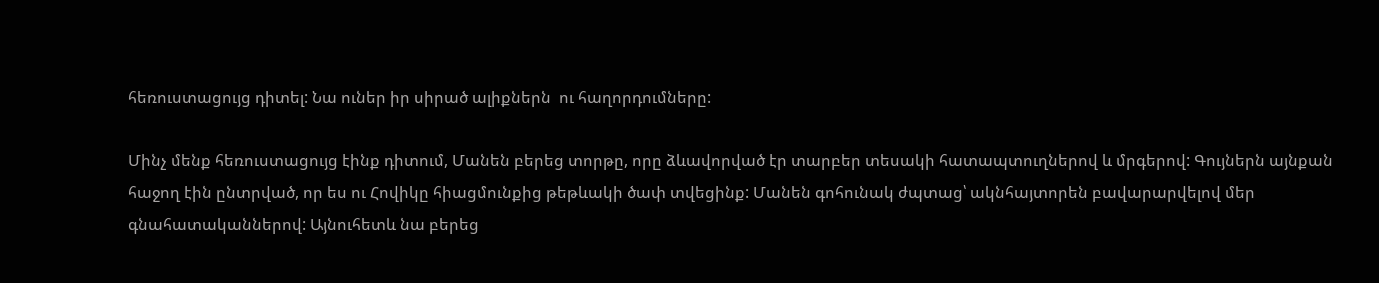հեռուստացույց դիտել: Նա ուներ իր սիրած ալիքներն  ու հաղորդումները:

Մինչ մենք հեռուստացույց էինք դիտում, Մանեն բերեց տորթը, որը ձևավորված էր տարբեր տեսակի հատապտուղներով և մրգերով: Գույներն այնքան հաջող էին ընտրված, որ ես ու Հովիկը հիացմունքից թեթևակի ծափ տվեցինք: Մանեն գոհունակ ժպտաց՝ ակնհայտորեն բավարարվելով մեր գնահատականներով: Այնուհետև նա բերեց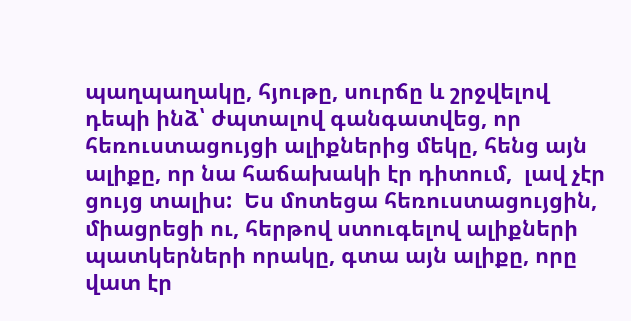պաղպաղակը, հյութը, սուրճը և շրջվելով դեպի ինձ՝ ժպտալով գանգատվեց, որ հեռուստացույցի ալիքներից մեկը, հենց այն ալիքը, որ նա հաճախակի էր դիտում,  լավ չէր ցույց տալիս:  Ես մոտեցա հեռուստացույցին, միացրեցի ու, հերթով ստուգելով ալիքների պատկերների որակը, գտա այն ալիքը, որը վատ էր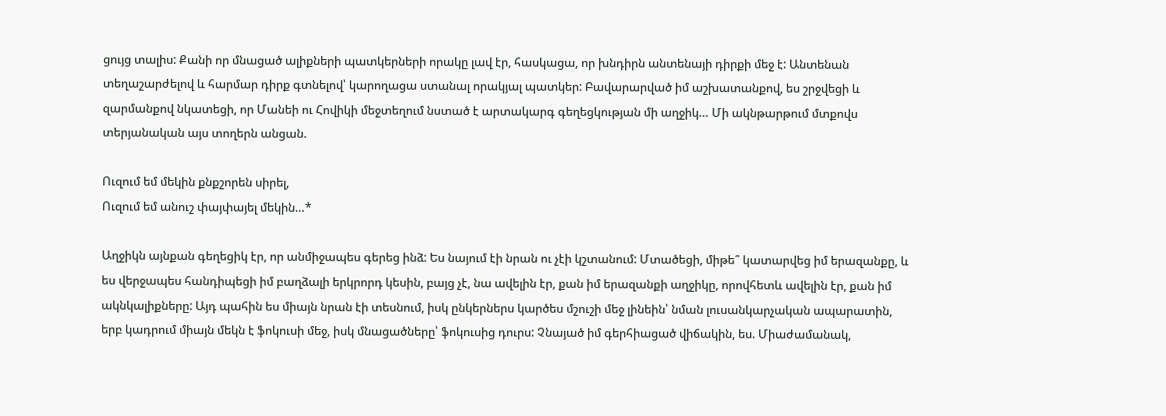ցույց տալիս: Քանի որ մնացած ալիքների պատկերների որակը լավ էր, հասկացա, որ խնդիրն անտենայի դիրքի մեջ է: Անտենան տեղաշարժելով և հարմար դիրք գտնելով՝ կարողացա ստանալ որակյալ պատկեր: Բավարարված իմ աշխատանքով, ես շրջվեցի և զարմանքով նկատեցի, որ Մանեի ու Հովիկի մեջտեղում նստած է արտակարգ գեղեցկության մի աղջիկ… Մի ակնթարթում մտքովս  տերյանական այս տողերն անցան.

Ուզում եմ մեկին քնքշորեն սիրել,
Ուզում եմ անուշ փայփայել մեկին…*

Աղջիկն այնքան գեղեցիկ էր, որ անմիջապես գերեց ինձ: Ես նայում էի նրան ու չէի կշտանում: Մտածեցի, միթե՞ կատարվեց իմ երազանքը, և ես վերջապես հանդիպեցի իմ բաղձալի երկրորդ կեսին, բայց չէ, նա ավելին էր, քան իմ երազանքի աղջիկը, որովհետև ավելին էր, քան իմ ակնկալիքները: Այդ պահին ես միայն նրան էի տեսնում, իսկ ընկերներս կարծես մշուշի մեջ լինեին՝ նման լուսանկարչական ապարատին, երբ կադրում միայն մեկն է ֆոկուսի մեջ, իսկ մնացածները՝ ֆոկուսից դուրս: Չնայած իմ գերհիացած վիճակին, ես. Միաժամանակ,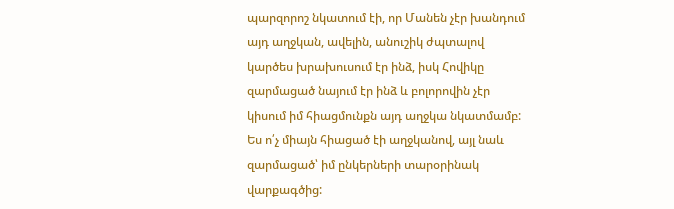պարզորոշ նկատում էի, որ Մանեն չէր խանդում այդ աղջկան, ավելին, անուշիկ ժպտալով կարծես խրախուսում էր ինձ, իսկ Հովիկը զարմացած նայում էր ինձ և բոլորովին չէր կիսում իմ հիացմունքն այդ աղջկա նկատմամբ: Ես ո՛չ միայն հիացած էի աղջկանով, այլ նաև զարմացած՝ իմ ընկերների տարօրինակ վարքագծից: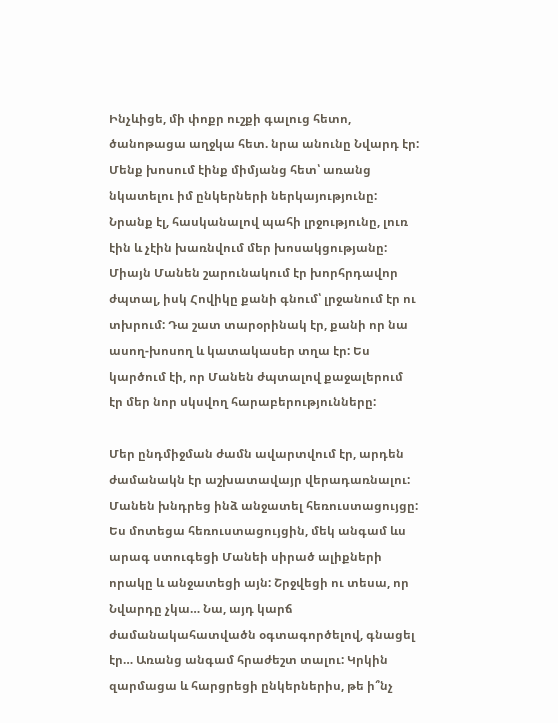Ինչևիցե, մի փոքր ուշքի գալուց հետո, ծանոթացա աղջկա հետ. նրա անունը Նվարդ էր: Մենք խոսում էինք միմյանց հետ՝ առանց նկատելու իմ ընկերների ներկայությունը: Նրանք էլ, հասկանալով պահի լրջությունը, լուռ էին և չէին խառնվում մեր խոսակցությանը: Միայն Մանեն շարունակում էր խորհրդավոր ժպտալ, իսկ Հովիկը քանի գնում՝ լրջանում էր ու տխրում: Դա շատ տարօրինակ էր, քանի որ նա ասող-խոսող և կատակասեր տղա էր: Ես կարծում էի, որ Մանեն ժպտալով քաջալերում էր մեր նոր սկսվող հարաբերությունները:

Մեր ընդմիջման ժամն ավարտվում էր, արդեն ժամանակն էր աշխատավայր վերադառնալու: Մանեն խնդրեց ինձ անջատել հեռուստացույցը: Ես մոտեցա հեռուստացույցին, մեկ անգամ ևս արագ ստուգեցի Մանեի սիրած ալիքների որակը և անջատեցի այն: Շրջվեցի ու տեսա, որ Նվարդը չկա… Նա, այդ կարճ ժամանակահատվածն օգտագործելով, գնացել էր… Առանց անգամ հրաժեշտ տալու: Կրկին զարմացա և հարցրեցի ընկերներիս, թե ի՞նչ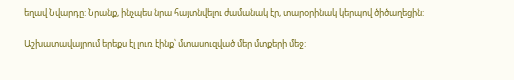եղավ Նվարդը: Նրանք, ինչպես նրա հայտնվելու ժամանակ էր, տարօրինակ կերպով ծիծաղեցին:

Աշխատավայրում երեքս էլ լուռ էինք՝ մտասուզված մեր մտքերի մեջ: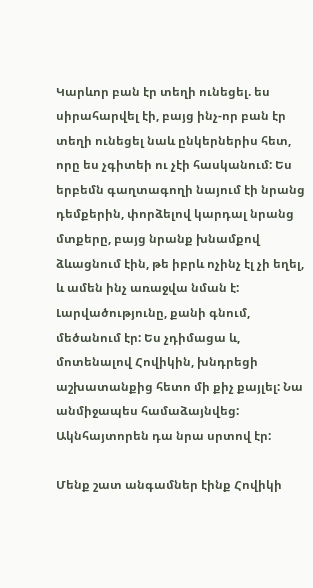Կարևոր բան էր տեղի ունեցել. ես սիրահարվել էի, բայց ինչ-որ բան էր տեղի ունեցել նաև ընկերներիս հետ, որը ես չգիտեի ու չէի հասկանում: Ես երբեմն գաղտագողի նայում էի նրանց դեմքերին, փորձելով կարդալ նրանց մտքերը, բայց նրանք խնամքով ձևացնում էին, թե իբրև ոչինչ էլ չի եղել, և ամեն ինչ առաջվա նման է: Լարվածությունը, քանի գնում, մեծանում էր: Ես չդիմացա և, մոտենալով Հովիկին, խնդրեցի աշխատանքից հետո մի քիչ քայլել: Նա անմիջապես համաձայնվեց: Ակնհայտորեն դա նրա սրտով էր:

Մենք շատ անգամներ էինք Հովիկի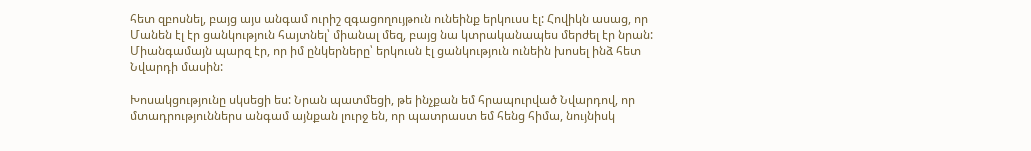հետ զբոսնել, բայց այս անգամ ուրիշ զգացողույթուն ունեինք երկուսս էլ: Հովիկն ասաց, որ Մանեն էլ էր ցանկություն հայտնել՝ միանալ մեզ, բայց նա կտրականապես մերժել էր նրան: Միանգամայն պարզ էր, որ իմ ընկերները՝ երկուսն էլ ցանկություն ունեին խոսել ինձ հետ Նվարդի մասին:

Խոսակցությունը սկսեցի ես: Նրան պատմեցի, թե ինչքան եմ հրապուրված Նվարդով, որ մտադրություններս անգամ այնքան լուրջ են, որ պատրաստ եմ հենց հիմա, նույնիսկ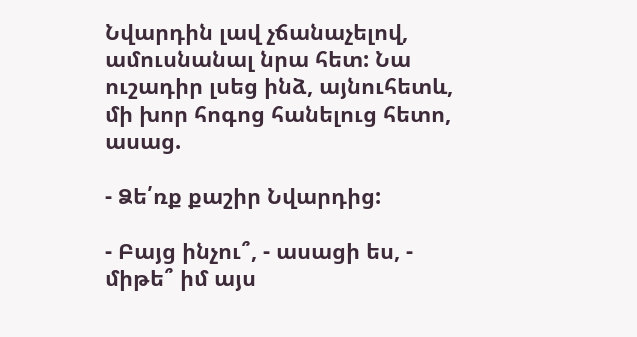Նվարդին լավ չճանաչելով, ամուսնանալ նրա հետ: Նա ուշադիր լսեց ինձ, այնուհետև, մի խոր հոգոց հանելուց հետո, ասաց.

- Ձե՛ռք քաշիր Նվարդից:

- Բայց ինչու՞, - ասացի ես, - միթե՞ իմ այս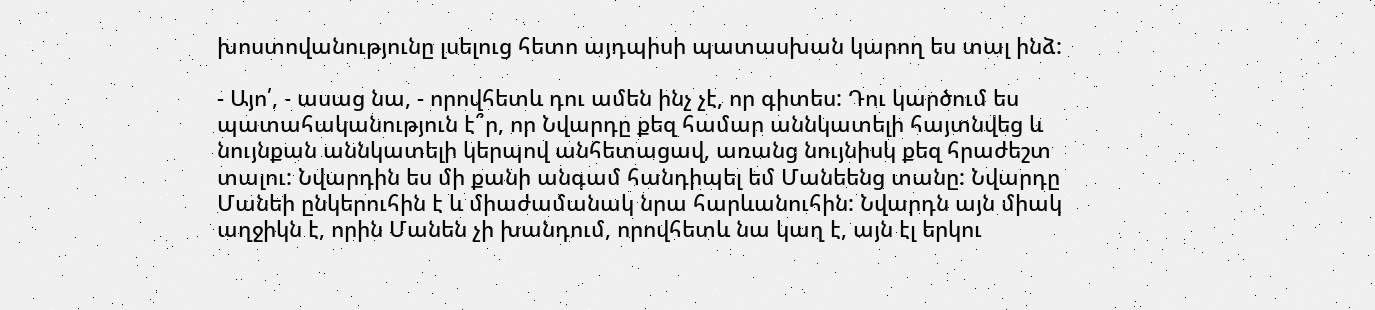խոստովանությունը լսելուց հետո այդպիսի պատասխան կարող ես տալ ինձ:

- Այո՛, - ասաց նա, - որովհետև դու ամեն ինչ չէ, որ գիտես: Դու կարծում ես պատահականություն է՞ր, որ Նվարդը քեզ համար աննկատելի հայտնվեց և նույնքան աննկատելի կերպով անհետացավ, առանց նույնիսկ քեզ հրաժեշտ տալու: Նվարդին ես մի քանի անգամ հանդիպել եմ Մանեենց տանը: Նվարդը Մանեի ընկերուհին է և միաժամանակ նրա հարևանուհին: Նվարդն այն միակ աղջիկն է, որին Մանեն չի խանդում, որովհետև նա կաղ է, այն էլ երկու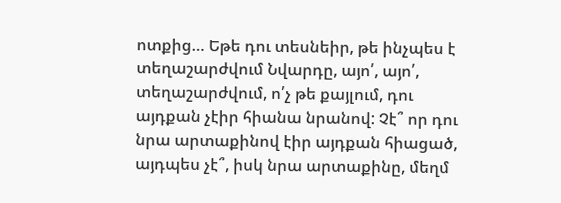ոտքից… Եթե դու տեսնեիր, թե ինչպես է տեղաշարժվում Նվարդը, այո՛, այո՛, տեղաշարժվում, ո՛չ թե քայլում, դու այդքան չէիր հիանա նրանով: Չէ՞ որ դու նրա արտաքինով էիր այդքան հիացած, այդպես չէ՞, իսկ նրա արտաքինը, մեղմ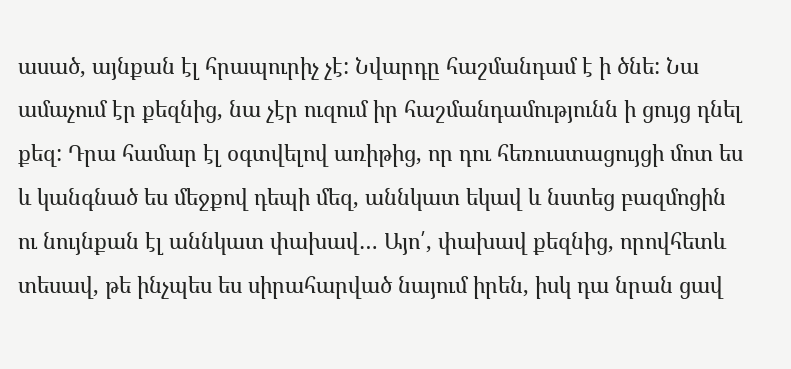ասած, այնքան էլ հրապուրիչ չէ: Նվարդը հաշմանդամ է ի ծնե: Նա ամաչում էր քեզնից, նա չէր ուզում իր հաշմանդամությունն ի ցույց դնել քեզ: Դրա համար էլ օգտվելով առիթից, որ դու հեռուստացույցի մոտ ես և կանգնած ես մեջքով դեպի մեզ, աննկատ եկավ և նստեց բազմոցին ու նույնքան էլ աննկատ փախավ… Այո՛, փախավ քեզնից, որովհետև տեսավ, թե ինչպես ես սիրահարված նայում իրեն, իսկ դա նրան ցավ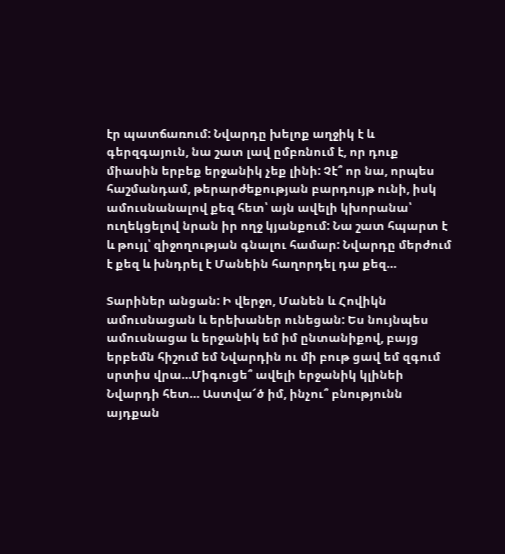էր պատճառում: Նվարդը խելոք աղջիկ է և գերզգայուն, նա շատ լավ ըմբռնում է, որ դուք միասին երբեք երջանիկ չեք լինի: Չէ՞ որ նա, որպես հաշմանդամ, թերարժեքության բարդույթ ունի, իսկ ամուսնանալով քեզ հետ՝ այն ավելի կխորանա՝ ուղեկցելով նրան իր ողջ կյանքում: Նա շատ հպարտ է և թույլ՝ զիջողության գնալու համար: Նվարդը մերժում է քեզ և խնդրել է Մանեին հաղորդել դա քեզ…

Տարիներ անցան: Ի վերջո, Մանեն և Հովիկն ամուսնացան և երեխաներ ունեցան: Ես նույնպես ամուսնացա և երջանիկ եմ իմ ընտանիքով, բայց երբեմն հիշում եմ Նվարդին ու մի բութ ցավ եմ զգում սրտիս վրա…Միգուցե՞ ավելի երջանիկ կլինեի Նվարդի հետ… Աստվա՜ծ իմ, ինչու՞ բնությունն այդքան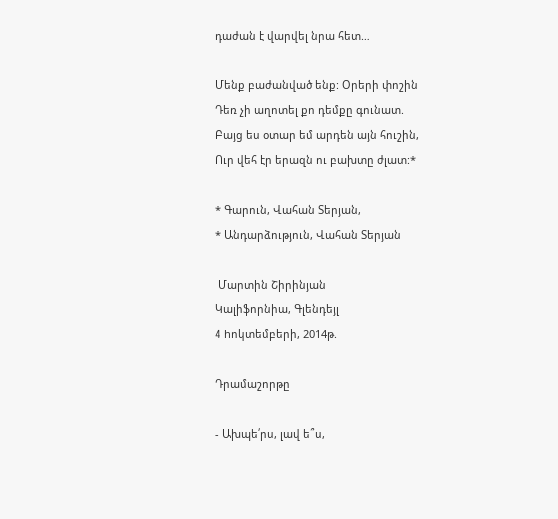դաժան է վարվել նրա հետ…

Մենք բաժանված ենք: Օրերի փոշին
Դեռ չի աղոտել քո դեմքը գունատ.
Բայց ես օտար եմ արդեն այն հուշին,
Ուր վեհ էր երազն ու բախտը ժլատ:*

* Գարուն, Վահան Տերյան,
* Անդարձություն, Վահան Տերյան

 Մարտին Շիրինյան
Կալիֆորնիա, Գլենդեյլ
4 hոկտեմբերի, 2014թ.

Դրամաշորթը

- Ախպե՛րս, լավ ե՞ս,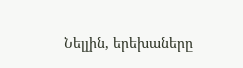Նելլին, երեխաները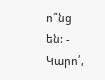ո՞նց են: - Կարո՛,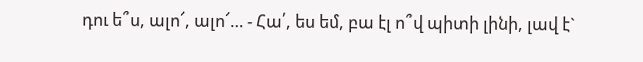դու ե՞ս, ալո՜, ալո՜… - Հա՛, ես եմ, բա էլ ո՞վ պիտի լինի, լավ է`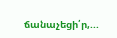ճանաչեցի՛ր,...